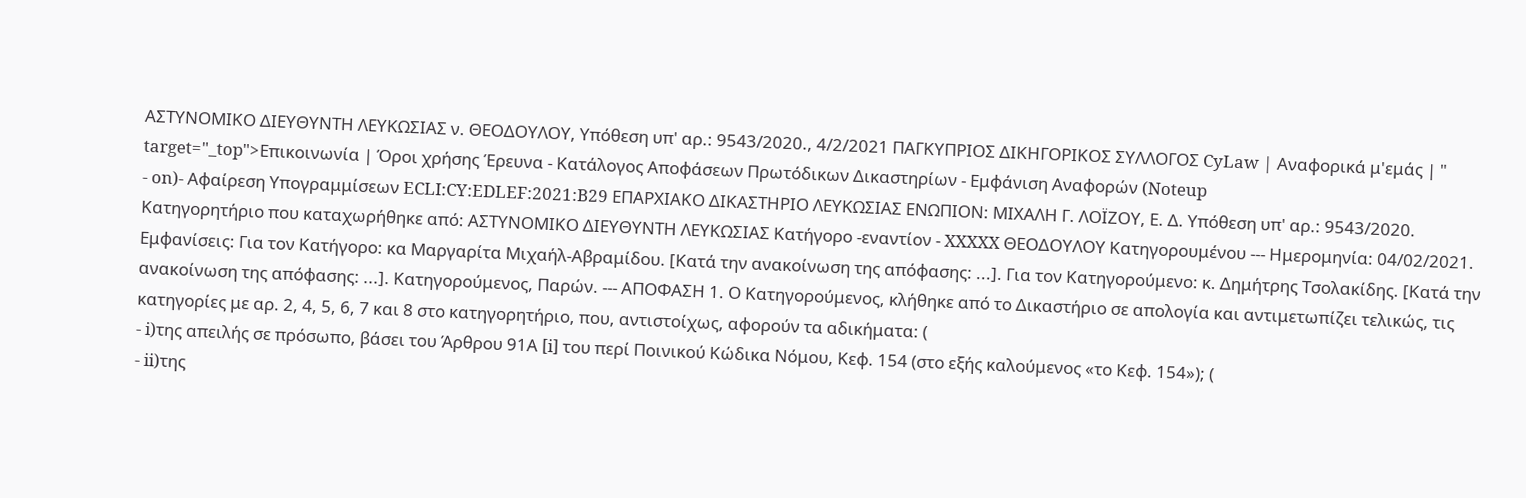ΑΣΤΥΝΟΜΙΚΟ ΔΙΕΥΘΥΝΤΗ ΛΕΥΚΩΣΙΑΣ ν. ΘΕΟΔΟΥΛΟΥ, Υπόθεση υπ' αρ.: 9543/2020., 4/2/2021 ΠΑΓΚΥΠΡΙΟΣ ΔΙΚΗΓΟΡΙΚΟΣ ΣΥΛΛΟΓΟΣ CyLaw | Αναφορικά μ'εμάς | " target="_top">Επικοινωνία | Όροι χρήσης Έρευνα - Κατάλογος Αποφάσεων Πρωτόδικων Δικαστηρίων - Εμφάνιση Αναφορών (Noteup
- on)- Αφαίρεση Υπογραμμίσεων ECLI:CY:EDLEF:2021:B29 ΕΠΑΡΧΙΑΚΟ ΔΙΚΑΣΤΗΡΙΟ ΛΕΥΚΩΣΙΑΣ ΕΝΩΠΙΟΝ: ΜΙΧΑΛΗ Γ. ΛΟΪΖΟΥ, Ε. Δ. Υπόθεση υπ' αρ.: 9543/2020. Κατηγορητήριο που καταχωρήθηκε από: ΑΣΤΥΝΟΜΙΚΟ ΔΙΕΥΘΥΝΤΗ ΛΕΥΚΩΣΙΑΣ Κατήγορο -εναντίον - XXXXX ΘΕΟΔΟΥΛΟΥ Κατηγορουμένου --- Ημερομηνία: 04/02/2021. Εμφανίσεις: Για τον Κατήγορο: κα Μαργαρίτα Μιχαήλ-Αβραμίδου. [Κατά την ανακοίνωση της απόφασης: ...]. Για τον Κατηγορούμενο: κ. Δημήτρης Τσολακίδης. [Κατά την ανακοίνωση της απόφασης: ...]. Κατηγορούμενος, Παρών. --- ΑΠΟΦΑΣΗ 1. Ο Κατηγορούμενος, κλήθηκε από το Δικαστήριο σε απολογία και αντιμετωπίζει τελικώς, τις κατηγορίες με αρ. 2, 4, 5, 6, 7 και 8 στο κατηγορητήριο, που, αντιστοίχως, αφορούν τα αδικήματα: (
- i)της απειλής σε πρόσωπο, βάσει του Άρθρου 91Α [i] του περί Ποινικού Κώδικα Νόμου, Κεφ. 154 (στο εξής καλούμενος «το Κεφ. 154»); (
- ii)της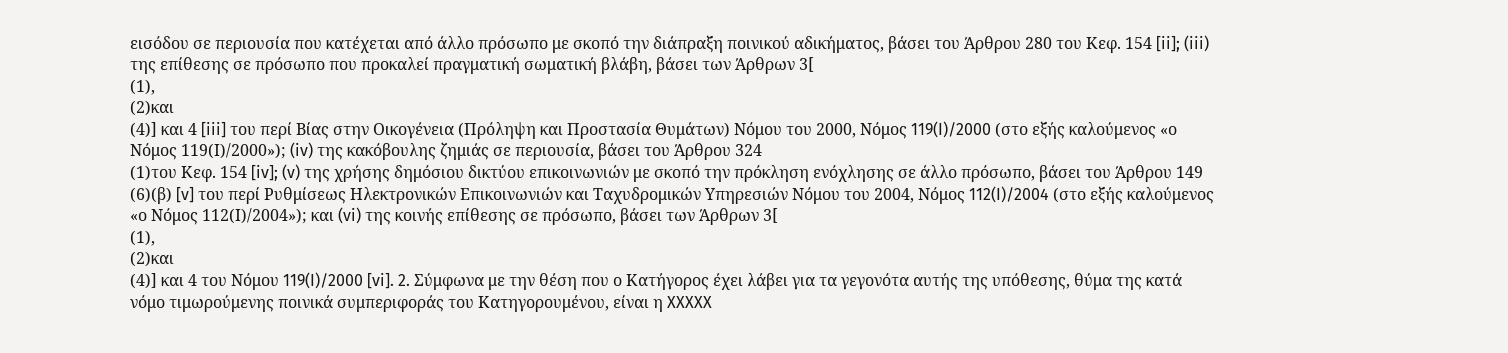εισόδου σε περιουσία που κατέχεται από άλλο πρόσωπο με σκοπό την διάπραξη ποινικού αδικήματος, βάσει του Άρθρου 280 του Κεφ. 154 [ii]; (iii) της επίθεσης σε πρόσωπο που προκαλεί πραγματική σωματική βλάβη, βάσει των Άρθρων 3[
(1),
(2)και
(4)] και 4 [iii] του περί Βίας στην Οικογένεια (Πρόληψη και Προστασία Θυμάτων) Νόμου του 2000, Νόμος 119(I)/2000 (στο εξής καλούμενος «ο Νόμος 119(Ι)/2000»); (iv) της κακόβουλης ζημιάς σε περιουσία, βάσει του Άρθρου 324
(1)του Κεφ. 154 [iv]; (v) της χρήσης δημόσιου δικτύου επικοινωνιών με σκοπό την πρόκληση ενόχλησης σε άλλο πρόσωπο, βάσει του Άρθρου 149
(6)(β) [v] του περί Ρυθμίσεως Ηλεκτρονικών Επικοινωνιών και Ταχυδρομικών Υπηρεσιών Νόμου του 2004, Νόμος 112(I)/2004 (στο εξής καλούμενος «ο Νόμος 112(Ι)/2004»); και (vi) της κοινής επίθεσης σε πρόσωπο, βάσει των Άρθρων 3[
(1),
(2)και
(4)] και 4 του Νόμου 119(I)/2000 [vi]. 2. Σύμφωνα με την θέση που ο Κατήγορος έχει λάβει για τα γεγονότα αυτής της υπόθεσης, θύμα της κατά νόμο τιμωρούμενης ποινικά συμπεριφοράς του Κατηγορουμένου, είναι η XXXXX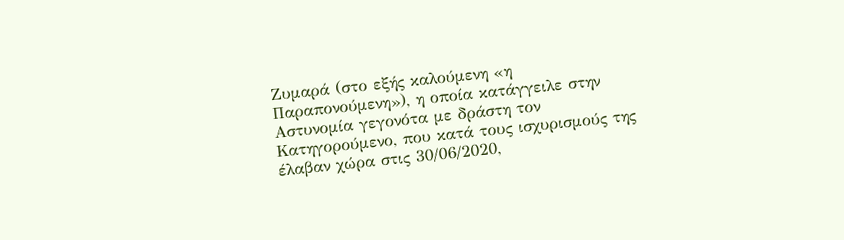Ζυμαρά (στο εξής καλούμενη «η Παραπονούμενη»), η οποία κατάγγειλε στην Αστυνομία γεγονότα με δράστη τον Κατηγορούμενο, που κατά τους ισχυρισμούς της έλαβαν χώρα στις 30/06/2020,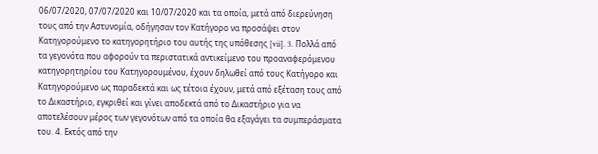06/07/2020, 07/07/2020 και 10/07/2020 και τα οποία, μετά από διερεύνηση τους από την Αστυνομία, οδήγησαν τον Κατήγορο να προσάψει στον Κατηγορούμενο το κατηγορητήριο του αυτής της υπόθεσης [vii]. 3. Πολλά από τα γεγονότα που αφορούν τα περιστατικά αντικείμενο του προαναφερόμενου κατηγορητηρίου του Κατηγορουμένου, έχουν δηλωθεί από τους Κατήγορο και Κατηγορούμενο ως παραδεκτά και ως τέτοια έχουν, μετά από εξέταση τους από το Δικαστήριο, εγκριθεί και γίνει αποδεκτά από το Δικαστήριο για να αποτελέσουν μέρος των γεγονότων από τα οποία θα εξαγάγει τα συμπεράσματα του. 4. Εκτός από την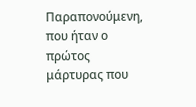Παραπονούμενη, που ήταν ο πρώτος μάρτυρας που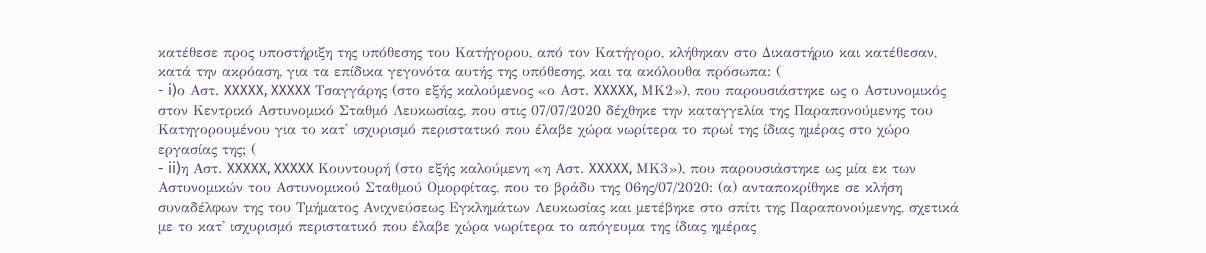κατέθεσε προς υποστήριξη της υπόθεσης του Κατήγορου, από τον Κατήγορο, κλήθηκαν στο Δικαστήριο και κατέθεσαν, κατά την ακρόαση, για τα επίδικα γεγονότα αυτής της υπόθεσης, και τα ακόλουθα πρόσωπα: (
- i)ο Αστ. XXXXX, XXXXX Τσαγγάρης (στο εξής καλούμενος «ο Αστ. XXXXX, ΜΚ2»), που παρουσιάστηκε ως ο Αστυνομικός στον Κεντρικό Αστυνομικό Σταθμό Λευκωσίας, που στις 07/07/2020 δέχθηκε την καταγγελία της Παραπονούμενης του Κατηγορουμένου για το κατ' ισχυρισμό περιστατικό που έλαβε χώρα νωρίτερα το πρωί της ίδιας ημέρας στο χώρο εργασίας της; (
- ii)η Αστ. XXXXX, XXXXX Κουντουρή (στο εξής καλούμενη «η Αστ. XXXXX, ΜΚ3»), που παρουσιάστηκε ως μία εκ των Αστυνομικών του Αστυνομικού Σταθμού Ομορφίτας, που το βράδυ της 06ης/07/2020: (α) ανταποκρίθηκε σε κλήση συναδέλφων της του Τμήματος Ανιχνεύσεως Εγκλημάτων Λευκωσίας και μετέβηκε στο σπίτι της Παραπονούμενης, σχετικά με το κατ' ισχυρισμό περιστατικό που έλαβε χώρα νωρίτερα το απόγευμα της ίδιας ημέρας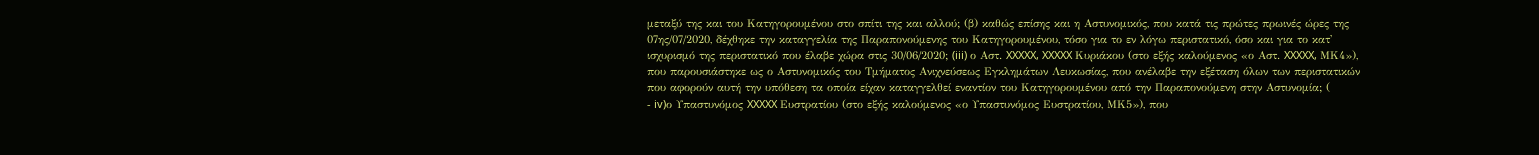μεταξύ της και του Κατηγορουμένου στο σπίτι της και αλλού; (β) καθώς επίσης και η Αστυνομικός, που κατά τις πρώτες πρωινές ώρες της 07ης/07/2020, δέχθηκε την καταγγελία της Παραπονούμενης του Κατηγορουμένου, τόσο για το εν λόγω περιστατικό, όσο και για το κατ' ισχυρισμό της περιστατικό που έλαβε χώρα στις 30/06/2020; (iii) ο Αστ. XXXXX, XXXXX Κυριάκου (στο εξής καλούμενος «ο Αστ. XXXXX, ΜΚ4»), που παρουσιάστηκε ως ο Αστυνομικός του Τμήματος Ανιχνεύσεως Εγκλημάτων Λευκωσίας, που ανέλαβε την εξέταση όλων των περιστατικών που αφορούν αυτή την υπόθεση τα οποία είχαν καταγγελθεί εναντίον του Κατηγορουμένου από την Παραπονούμενη στην Αστυνομία; (
- iv)ο Υπαστυνόμος XXXXX Ευστρατίου (στο εξής καλούμενος «ο Υπαστυνόμος Ευστρατίου, ΜΚ5»), που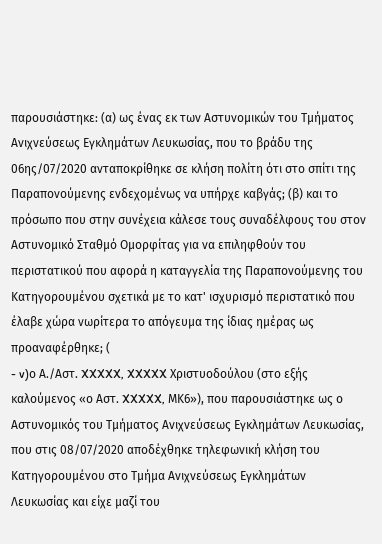παρουσιάστηκε: (α) ως ένας εκ των Αστυνομικών του Τμήματος Ανιχνεύσεως Εγκλημάτων Λευκωσίας, που το βράδυ της 06ης/07/2020 ανταποκρίθηκε σε κλήση πολίτη ότι στο σπίτι της Παραπονούμενης ενδεχομένως να υπήρχε καβγάς; (β) και το πρόσωπο που στην συνέχεια κάλεσε τους συναδέλφους του στον Αστυνομικό Σταθμό Ομορφίτας για να επιληφθούν του περιστατικού που αφορά η καταγγελία της Παραπονούμενης του Κατηγορουμένου σχετικά με το κατ' ισχυρισμό περιστατικό που έλαβε χώρα νωρίτερα το απόγευμα της ίδιας ημέρας ως προαναφέρθηκε; (
- v)ο Α./Αστ. XXXXX, XXXXX Χριστυοδούλου (στο εξής καλούμενος «ο Αστ. XXXXX, ΜΚ6»), που παρουσιάστηκε ως ο Αστυνομικός του Τμήματος Ανιχνεύσεως Εγκλημάτων Λευκωσίας, που στις 08/07/2020 αποδέχθηκε τηλεφωνική κλήση του Κατηγορουμένου στο Τμήμα Ανιχνεύσεως Εγκλημάτων Λευκωσίας και είχε μαζί του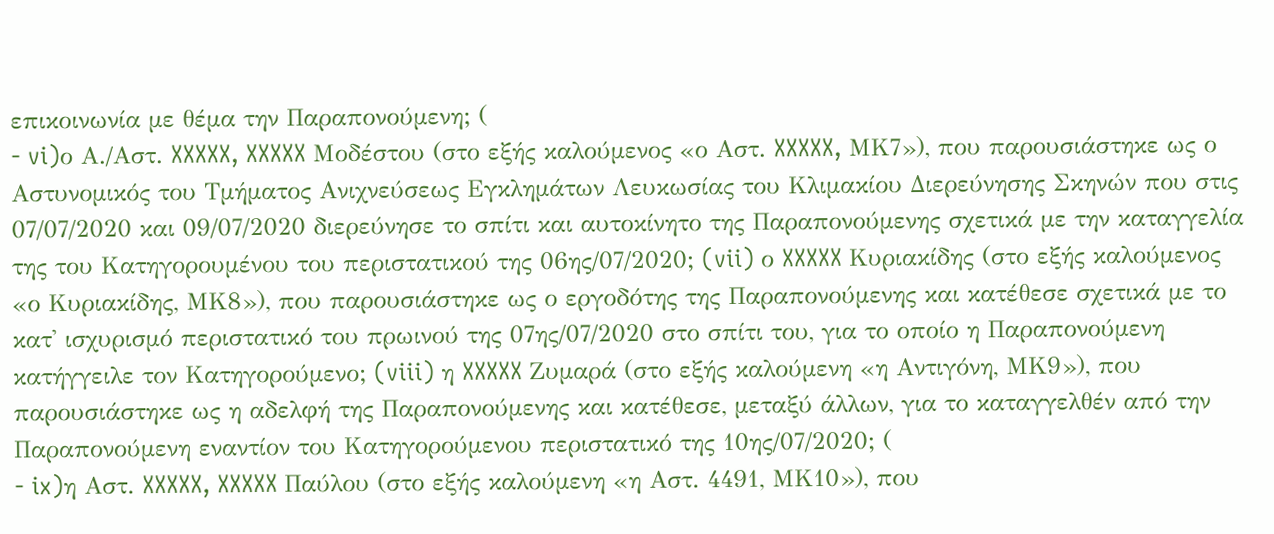επικοινωνία με θέμα την Παραπονούμενη; (
- vi)ο Α./Αστ. XXXXX, XXXXX Μοδέστου (στο εξής καλούμενος «ο Αστ. XXXXX, ΜΚ7»), που παρουσιάστηκε ως ο Αστυνομικός του Τμήματος Ανιχνεύσεως Εγκλημάτων Λευκωσίας του Κλιμακίου Διερεύνησης Σκηνών που στις 07/07/2020 και 09/07/2020 διερεύνησε το σπίτι και αυτοκίνητο της Παραπονούμενης σχετικά με την καταγγελία της του Κατηγορουμένου του περιστατικού της 06ης/07/2020; (vii) ο XXXXX Κυριακίδης (στο εξής καλούμενος «ο Κυριακίδης, ΜΚ8»), που παρουσιάστηκε ως ο εργοδότης της Παραπονούμενης και κατέθεσε σχετικά με το κατ' ισχυρισμό περιστατικό του πρωινού της 07ης/07/2020 στο σπίτι του, για το οποίο η Παραπονούμενη κατήγγειλε τον Κατηγορούμενο; (viii) η XXXXX Ζυμαρά (στο εξής καλούμενη «η Αντιγόνη, ΜΚ9»), που παρουσιάστηκε ως η αδελφή της Παραπονούμενης και κατέθεσε, μεταξύ άλλων, για το καταγγελθέν από την Παραπονούμενη εναντίον του Κατηγορούμενου περιστατικό της 10ης/07/2020; (
- ix)η Αστ. XXXXX, XXXXX Παύλου (στο εξής καλούμενη «η Αστ. 4491, ΜΚ10»), που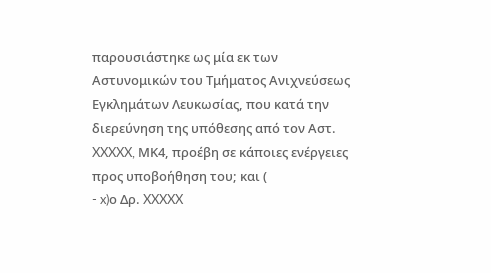παρουσιάστηκε ως μία εκ των Αστυνομικών του Τμήματος Ανιχνεύσεως Εγκλημάτων Λευκωσίας, που κατά την διερεύνηση της υπόθεσης από τον Αστ. XXXXX, ΜΚ4, προέβη σε κάποιες ενέργειες προς υποβοήθηση του; και (
- x)ο Δρ. XXXXX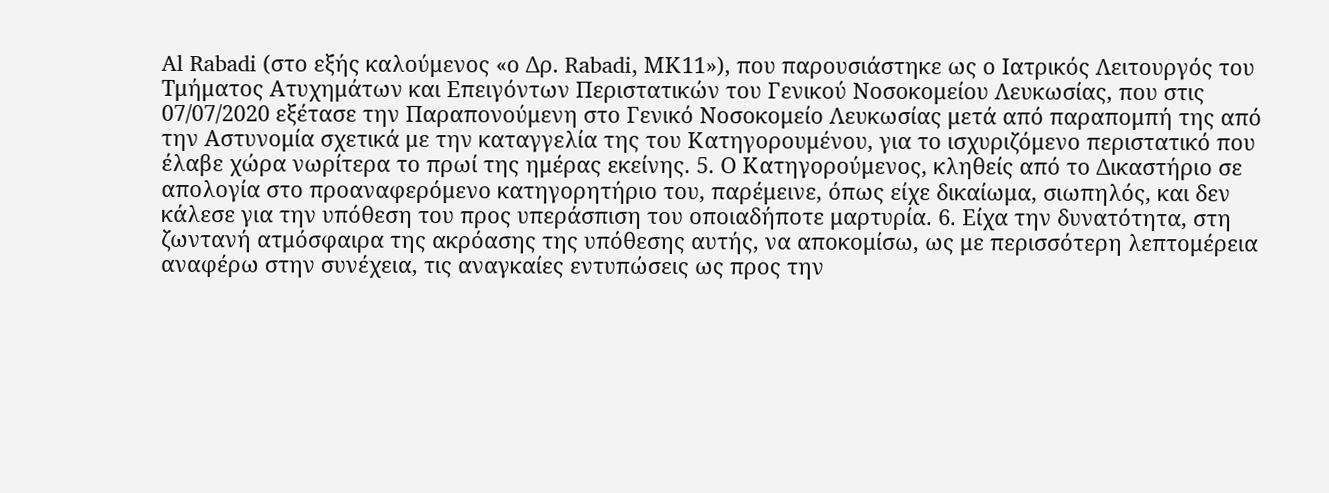Al Rabadi (στο εξής καλούμενος «ο Δρ. Rabadi, ΜΚ11»), που παρουσιάστηκε ως ο Ιατρικός Λειτουργός του Τμήματος Ατυχημάτων και Επειγόντων Περιστατικών του Γενικού Νοσοκομείου Λευκωσίας, που στις 07/07/2020 εξέτασε την Παραπονούμενη στο Γενικό Νοσοκομείο Λευκωσίας μετά από παραπομπή της από την Αστυνομία σχετικά με την καταγγελία της του Κατηγορουμένου, για το ισχυριζόμενο περιστατικό που έλαβε χώρα νωρίτερα το πρωί της ημέρας εκείνης. 5. Ο Κατηγορούμενος, κληθείς από το Δικαστήριο σε απολογία στο προαναφερόμενο κατηγορητήριο του, παρέμεινε, όπως είχε δικαίωμα, σιωπηλός, και δεν κάλεσε για την υπόθεση του προς υπεράσπιση του οποιαδήποτε μαρτυρία. 6. Είχα την δυνατότητα, στη ζωντανή ατμόσφαιρα της ακρόασης της υπόθεσης αυτής, να αποκομίσω, ως με περισσότερη λεπτομέρεια αναφέρω στην συνέχεια, τις αναγκαίες εντυπώσεις ως προς την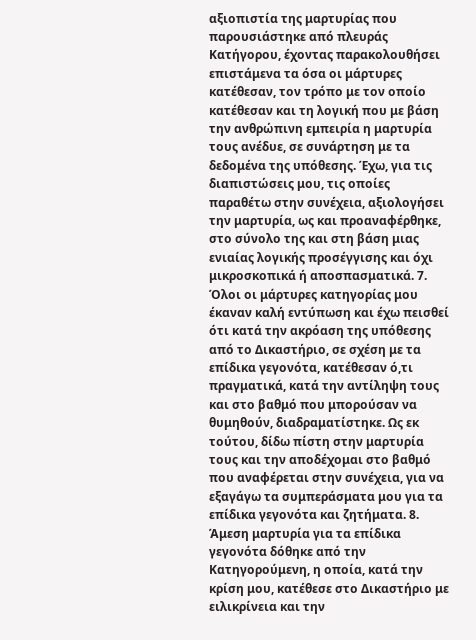αξιοπιστία της μαρτυρίας που παρουσιάστηκε από πλευράς Κατήγορου, έχοντας παρακολουθήσει επιστάμενα τα όσα οι μάρτυρες κατέθεσαν, τον τρόπο με τον οποίο κατέθεσαν και τη λογική που με βάση την ανθρώπινη εμπειρία η μαρτυρία τους ανέδυε, σε συνάρτηση με τα δεδομένα της υπόθεσης. Έχω, για τις διαπιστώσεις μου, τις οποίες παραθέτω στην συνέχεια, αξιολογήσει την μαρτυρία, ως και προαναφέρθηκε, στο σύνολο της και στη βάση μιας ενιαίας λογικής προσέγγισης και όχι μικροσκοπικά ή αποσπασματικά. 7. Όλοι οι μάρτυρες κατηγορίας μου έκαναν καλή εντύπωση και έχω πεισθεί ότι κατά την ακρόαση της υπόθεσης από το Δικαστήριο, σε σχέση με τα επίδικα γεγονότα, κατέθεσαν ό,τι πραγματικά, κατά την αντίληψη τους και στο βαθμό που μπορούσαν να θυμηθούν, διαδραματίστηκε. Ως εκ τούτου, δίδω πίστη στην μαρτυρία τους και την αποδέχομαι στο βαθμό που αναφέρεται στην συνέχεια, για να εξαγάγω τα συμπεράσματα μου για τα επίδικα γεγονότα και ζητήματα. 8. Άμεση μαρτυρία για τα επίδικα γεγονότα δόθηκε από την Κατηγορούμενη, η οποία, κατά την κρίση μου, κατέθεσε στο Δικαστήριο με ειλικρίνεια και την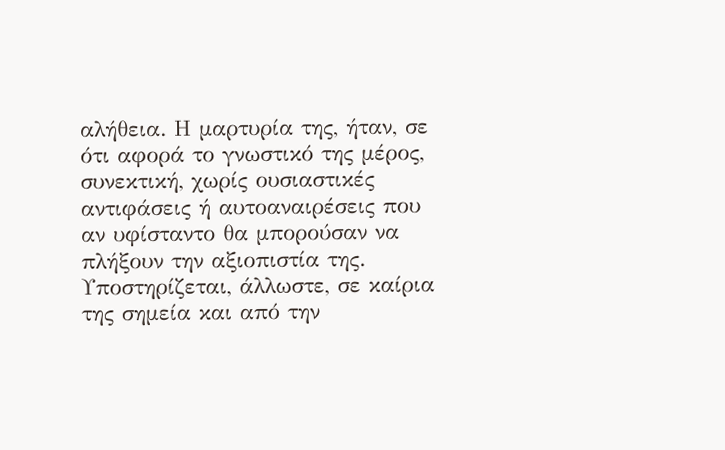αλήθεια. Η μαρτυρία της, ήταν, σε ότι αφορά το γνωστικό της μέρος, συνεκτική, χωρίς ουσιαστικές αντιφάσεις ή αυτοαναιρέσεις που αν υφίσταντο θα μπορούσαν να πλήξουν την αξιοπιστία της. Υποστηρίζεται, άλλωστε, σε καίρια της σημεία και από την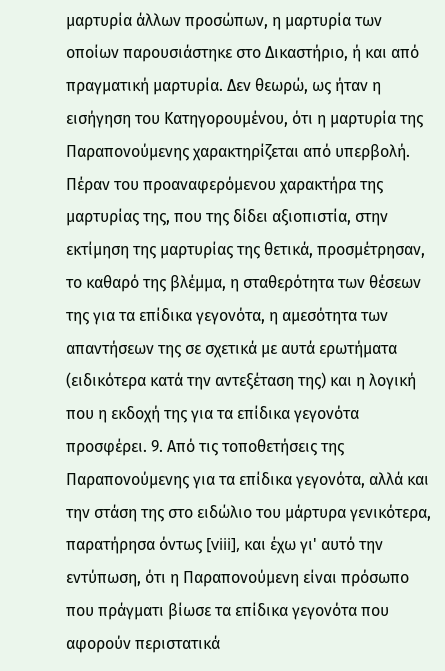μαρτυρία άλλων προσώπων, η μαρτυρία των οποίων παρουσιάστηκε στο Δικαστήριο, ή και από πραγματική μαρτυρία. Δεν θεωρώ, ως ήταν η εισήγηση του Κατηγορουμένου, ότι η μαρτυρία της Παραπονούμενης χαρακτηρίζεται από υπερβολή. Πέραν του προαναφερόμενου χαρακτήρα της μαρτυρίας της, που της δίδει αξιοπιστία, στην εκτίμηση της μαρτυρίας της θετικά, προσμέτρησαν, το καθαρό της βλέμμα, η σταθερότητα των θέσεων της για τα επίδικα γεγονότα, η αμεσότητα των απαντήσεων της σε σχετικά με αυτά ερωτήματα (ειδικότερα κατά την αντεξέταση της) και η λογική που η εκδοχή της για τα επίδικα γεγονότα προσφέρει. 9. Από τις τοποθετήσεις της Παραπονούμενης για τα επίδικα γεγονότα, αλλά και την στάση της στο ειδώλιο του μάρτυρα γενικότερα, παρατήρησα όντως [viii], και έχω γι' αυτό την εντύπωση, ότι η Παραπονούμενη είναι πρόσωπο που πράγματι βίωσε τα επίδικα γεγονότα που αφορούν περιστατικά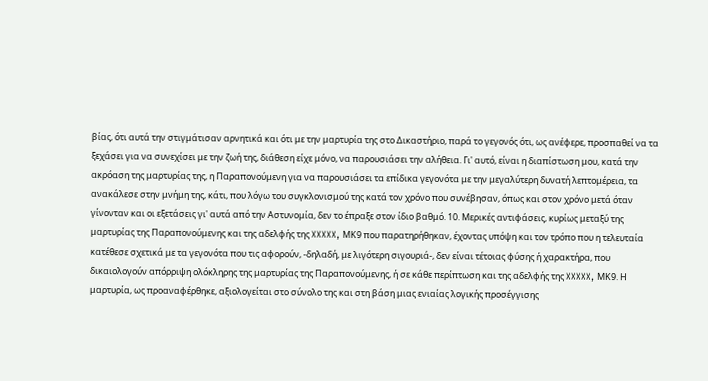βίας, ότι αυτά την στιγμάτισαν αρνητικά και ότι με την μαρτυρία της στο Δικαστήριο, παρά το γεγονός ότι, ως ανέφερε, προσπαθεί να τα ξεχάσει για να συνεχίσει με την ζωή της, διάθεση είχε μόνο, να παρουσιάσει την αλήθεια. Γι' αυτό, είναι η διαπίστωση μου, κατά την ακρόαση της μαρτυρίας της, η Παραπονούμενη για να παρουσιάσει τα επίδικα γεγονότα με την μεγαλύτερη δυνατή λεπτομέρεια, τα ανακάλεσε στην μνήμη της, κάτι, που λόγω του συγκλονισμού της κατά τον χρόνο που συνέβησαν, όπως και στον χρόνο μετά όταν γίνονταν και οι εξετάσεις γι' αυτά από την Αστυνομία, δεν το έπραξε στον ίδιο βαθμό. 10. Μερικές αντιφάσεις, κυρίως μεταξύ της μαρτυρίας της Παραπονούμενης και της αδελφής της XXXXX, ΜΚ9 που παρατηρήθηκαν, έχοντας υπόψη και τον τρόπο που η τελευταία κατέθεσε σχετικά με τα γεγονότα που τις αφορούν, -δηλαδή, με λιγότερη σιγουριά-, δεν είναι τέτοιας φύσης ή χαρακτήρα, που δικαιολογούν απόρριψη ολόκληρης της μαρτυρίας της Παραπονούμενης, ή σε κάθε περίπτωση και της αδελφής της XXXXX, ΜΚ9. Η μαρτυρία, ως προαναφέρθηκε, αξιολογείται στο σύνολο της και στη βάση μιας ενιαίας λογικής προσέγγισης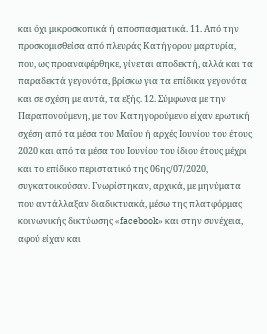και όχι μικροσκοπικά ή αποσπασματικά. 11. Από την προσκομισθείσα από πλευράς Κατήγορου μαρτυρία, που, ως προαναφέρθηκε, γίνεται αποδεκτή, αλλά και τα παραδεκτά γεγονότα, βρίσκω για τα επίδικα γεγονότα και σε σχέση με αυτά, τα εξής. 12. Σύμφωνα με την Παραπονούμενη, με τον Κατηγορούμενο είχαν ερωτική σχέση από τα μέσα του Μαΐου ή αρχές Ιουνίου του έτους 2020 και από τα μέσα του Ιουνίου του ίδιου έτους μέχρι και το επίδικο περιστατικό της 06ης/07/2020, συγκατοικούσαν. Γνωρίστηκαν, αρχικά, με μηνύματα που αντάλλαξαν διαδικτυακά, μέσω της πλατφόρμας κοινωνικής δικτύωσης «facebook» και στην συνέχεια, αφού είχαν και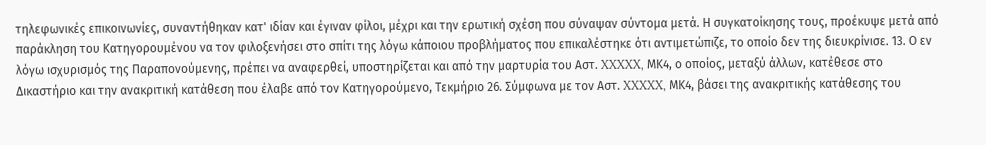τηλεφωνικές επικοινωνίες, συναντήθηκαν κατ' ιδίαν και έγιναν φίλοι, μέχρι και την ερωτική σχέση που σύναψαν σύντομα μετά. Η συγκατοίκησης τους, προέκυψε μετά από παράκληση του Κατηγορουμένου να τον φιλοξενήσει στο σπίτι της λόγω κάποιου προβλήματος που επικαλέστηκε ότι αντιμετώπιζε, το οποίο δεν της διευκρίνισε. 13. Ο εν λόγω ισχυρισμός της Παραπονούμενης, πρέπει να αναφερθεί, υποστηρίζεται και από την μαρτυρία του Αστ. XXXXX, ΜΚ4, ο οποίος, μεταξύ άλλων, κατέθεσε στο Δικαστήριο και την ανακριτική κατάθεση που έλαβε από τον Κατηγορούμενο, Τεκμήριο 26. Σύμφωνα με τον Αστ. XXXXX, ΜΚ4, βάσει της ανακριτικής κατάθεσης του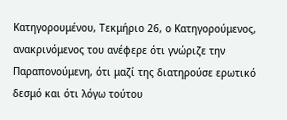Κατηγορουμένου, Τεκμήριο 26, ο Κατηγορούμενος, ανακρινόμενος του ανέφερε ότι γνώριζε την Παραπονούμενη, ότι μαζί της διατηρούσε ερωτικό δεσμό και ότι λόγω τούτου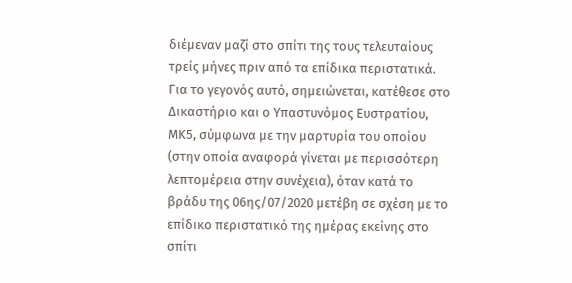διέμεναν μαζί στο σπίτι της τους τελευταίους τρείς μήνες πριν από τα επίδικα περιστατικά. Για το γεγονός αυτό, σημειώνεται, κατέθεσε στο Δικαστήριο και ο Υπαστυνόμος Ευστρατίου, ΜΚ5, σύμφωνα με την μαρτυρία του οποίου (στην οποία αναφορά γίνεται με περισσότερη λεπτομέρεια στην συνέχεια), όταν κατά το βράδυ της 06ης/07/2020 μετέβη σε σχέση με το επίδικο περιστατικό της ημέρας εκείνης στο σπίτι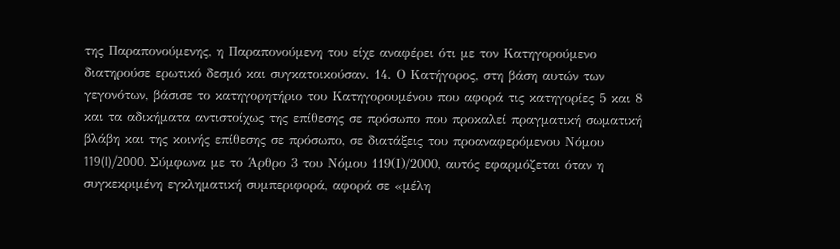της Παραπονούμενης, η Παραπονούμενη του είχε αναφέρει ότι με τον Κατηγορούμενο διατηρούσε ερωτικό δεσμό και συγκατοικούσαν. 14. Ο Κατήγορος, στη βάση αυτών των γεγονότων, βάσισε το κατηγορητήριο του Κατηγορουμένου που αφορά τις κατηγορίες 5 και 8 και τα αδικήματα αντιστοίχως της επίθεσης σε πρόσωπο που προκαλεί πραγματική σωματική βλάβη και της κοινής επίθεσης σε πρόσωπο, σε διατάξεις του προαναφερόμενου Νόμου 119(I)/2000. Σύμφωνα με το Άρθρο 3 του Νόμου 119(Ι)/2000, αυτός εφαρμόζεται όταν η συγκεκριμένη εγκληματική συμπεριφορά, αφορά σε «μέλη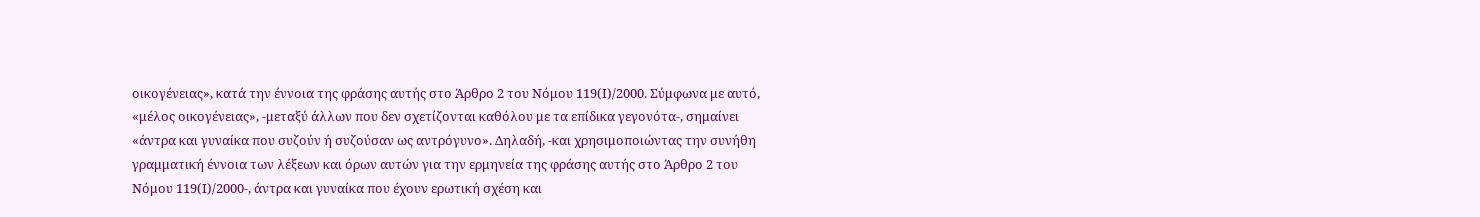οικογένειας», κατά την έννοια της φράσης αυτής στο Άρθρο 2 του Νόμου 119(Ι)/2000. Σύμφωνα με αυτό, «μέλος οικογένειας», -μεταξύ άλλων που δεν σχετίζονται καθόλου με τα επίδικα γεγονότα-, σημαίνει «άντρα και γυναίκα που συζούν ή συζούσαν ως αντρόγυνο». Δηλαδή, -και χρησιμοποιώντας την συνήθη γραμματική έννοια των λέξεων και όρων αυτών για την ερμηνεία της φράσης αυτής στο Άρθρο 2 του Νόμου 119(Ι)/2000-, άντρα και γυναίκα που έχουν ερωτική σχέση και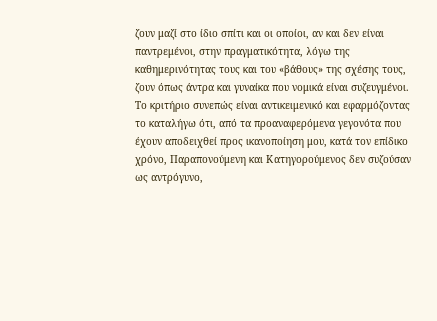ζουν μαζί στο ίδιο σπίτι και οι οποίοι, αν και δεν είναι παντρεμένοι, στην πραγματικότητα, λόγω της καθημερινότητας τους και του «βάθους» της σχέσης τους, ζουν όπως άντρα και γυναίκα που νομικά είναι συζευγμένοι. Το κριτήριο συνεπώς είναι αντικειμενικό και εφαρμόζοντας το καταλήγω ότι, από τα προαναφερόμενα γεγονότα που έχουν αποδειχθεί προς ικανοποίηση μου, κατά τον επίδικο χρόνο, Παραπονούμενη και Κατηγορούμενος δεν συζούσαν ως αντρόγυνο,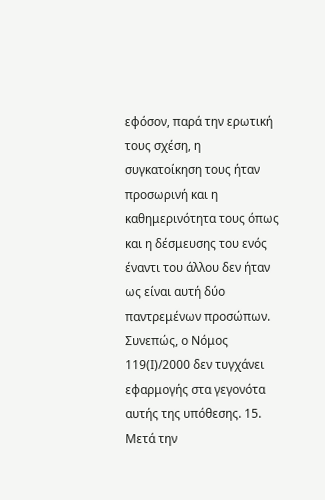εφόσον, παρά την ερωτική τους σχέση, η συγκατοίκηση τους ήταν προσωρινή και η καθημερινότητα τους όπως και η δέσμευσης του ενός έναντι του άλλου δεν ήταν ως είναι αυτή δύο παντρεμένων προσώπων. Συνεπώς, ο Νόμος 119(Ι)/2000 δεν τυγχάνει εφαρμογής στα γεγονότα αυτής της υπόθεσης. 15. Μετά την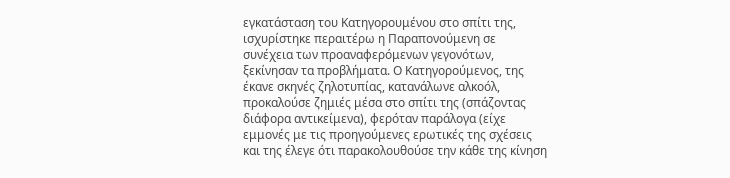εγκατάσταση του Κατηγορουμένου στο σπίτι της, ισχυρίστηκε περαιτέρω η Παραπονούμενη σε συνέχεια των προαναφερόμενων γεγονότων, ξεκίνησαν τα προβλήματα. Ο Κατηγορούμενος, της έκανε σκηνές ζηλοτυπίας, κατανάλωνε αλκοόλ, προκαλούσε ζημιές μέσα στο σπίτι της (σπάζοντας διάφορα αντικείμενα), φερόταν παράλογα (είχε εμμονές με τις προηγούμενες ερωτικές της σχέσεις και της έλεγε ότι παρακολουθούσε την κάθε της κίνηση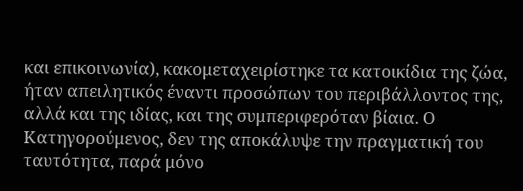και επικοινωνία), κακομεταχειρίστηκε τα κατοικίδια της ζώα, ήταν απειλητικός έναντι προσώπων του περιβάλλοντος της, αλλά και της ιδίας, και της συμπεριφερόταν βίαια. Ο Κατηγορούμενος, δεν της αποκάλυψε την πραγματική του ταυτότητα, παρά μόνο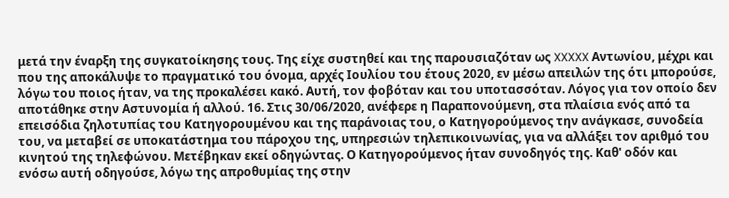μετά την έναρξη της συγκατοίκησης τους. Της είχε συστηθεί και της παρουσιαζόταν ως XXXXX Αντωνίου, μέχρι και που της αποκάλυψε το πραγματικό του όνομα, αρχές Ιουλίου του έτους 2020, εν μέσω απειλών της ότι μπορούσε, λόγω του ποιος ήταν, να της προκαλέσει κακό. Αυτή, τον φοβόταν και του υποτασσόταν. Λόγος για τον οποίο δεν αποτάθηκε στην Αστυνομία ή αλλού. 16. Στις 30/06/2020, ανέφερε η Παραπονούμενη, στα πλαίσια ενός από τα επεισόδια ζηλοτυπίας του Κατηγορουμένου και της παράνοιας του, ο Κατηγορούμενος την ανάγκασε, συνοδεία του, να μεταβεί σε υποκατάστημα του πάροχου της, υπηρεσιών τηλεπικοινωνίας, για να αλλάξει τον αριθμό του κινητού της τηλεφώνου. Μετέβηκαν εκεί οδηγώντας. Ο Κατηγορούμενος ήταν συνοδηγός της. Καθ' οδόν και ενόσω αυτή οδηγούσε, λόγω της απροθυμίας της στην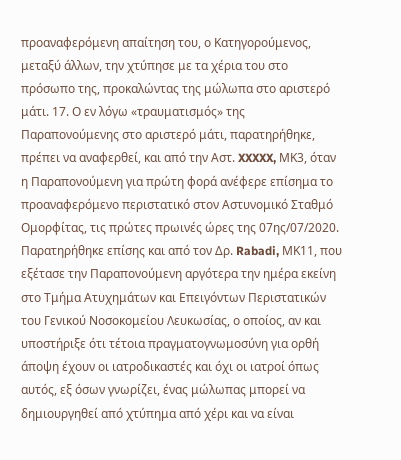προαναφερόμενη απαίτηση του, ο Κατηγορούμενος, μεταξύ άλλων, την χτύπησε με τα χέρια του στο πρόσωπο της, προκαλώντας της μώλωπα στο αριστερό μάτι. 17. Ο εν λόγω «τραυματισμός» της Παραπονούμενης στο αριστερό μάτι, παρατηρήθηκε, πρέπει να αναφερθεί, και από την Αστ. XXXXX, ΜΚ3, όταν η Παραπονούμενη για πρώτη φορά ανέφερε επίσημα το προαναφερόμενο περιστατικό στον Αστυνομικό Σταθμό Ομορφίτας, τις πρώτες πρωινές ώρες της 07ης/07/2020. Παρατηρήθηκε επίσης και από τον Δρ. Rabadi, ΜΚ11, που εξέτασε την Παραπονούμενη αργότερα την ημέρα εκείνη στο Τμήμα Ατυχημάτων και Επειγόντων Περιστατικών του Γενικού Νοσοκομείου Λευκωσίας, ο οποίος, αν και υποστήριξε ότι τέτοια πραγματογνωμοσύνη για ορθή άποψη έχουν οι ιατροδικαστές και όχι οι ιατροί όπως αυτός, εξ όσων γνωρίζει, ένας μώλωπας μπορεί να δημιουργηθεί από χτύπημα από χέρι και να είναι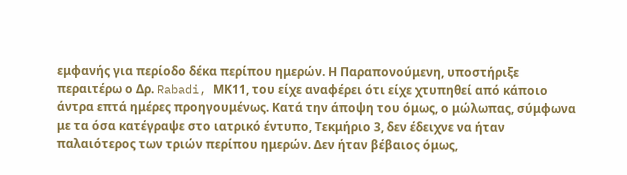εμφανής για περίοδο δέκα περίπου ημερών. Η Παραπονούμενη, υποστήριξε περαιτέρω ο Δρ. Rabadi, ΜΚ11, του είχε αναφέρει ότι είχε χτυπηθεί από κάποιο άντρα επτά ημέρες προηγουμένως. Κατά την άποψη του όμως, ο μώλωπας, σύμφωνα με τα όσα κατέγραψε στο ιατρικό έντυπο, Τεκμήριο 3, δεν έδειχνε να ήταν παλαιότερος των τριών περίπου ημερών. Δεν ήταν βέβαιος όμως,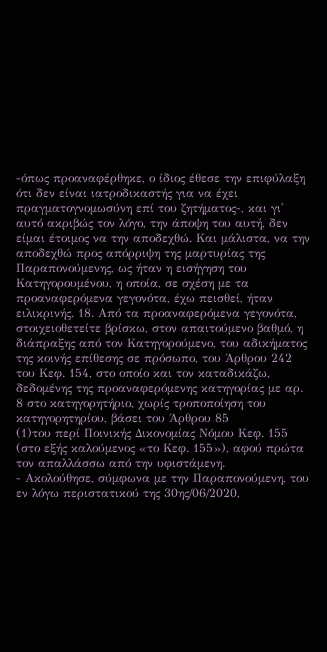-όπως προαναφέρθηκε, ο ίδιος έθεσε την επιφύλαξη ότι δεν είναι ιατροδικαστής για να έχει πραγματογνομωσύνη επί του ζητήματος-, και γι' αυτό ακριβώς τον λόγο, την άποψη του αυτή, δεν είμαι έτοιμος να την αποδεχθώ. Και μάλιστα, να την αποδεχθώ προς απόρριψη της μαρτυρίας της Παραπονούμενης, ως ήταν η εισήγηση του Κατηγορουμένου, η οποία, σε σχέση με τα προαναφερόμενα γεγονότα, έχω πεισθεί, ήταν ειλικρινής. 18. Από τα προαναφερόμενα γεγονότα, στοιχειοθετείτε βρίσκω, στον απαιτούμενο βαθμό, η διάπραξης από τον Κατηγορούμενο, του αδικήματος της κοινής επίθεσης σε πρόσωπο, του Άρθρου 242 του Κεφ. 154, στο οποίο και τον καταδικάζω, δεδομένης της προαναφερόμενης κατηγορίας με αρ. 8 στο κατηγορητήριο, χωρίς τροποποίηση του κατηγορητηρίου, βάσει του Άρθρου 85
(1)του περί Ποινικής Δικονομίας Νόμου Κεφ. 155 (στο εξής καλούμενος «το Κεφ. 155»), αφού πρώτα τον απαλλάσσω από την υφιστάμενη.
- Ακολούθησε, σύμφωνα με την Παραπονούμενη, του εν λόγω περιστατικού της 30ης/06/2020,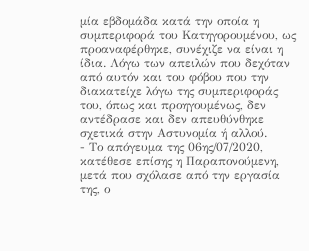μία εβδομάδα κατά την οποία η συμπεριφορά του Κατηγορουμένου, ως προαναφέρθηκε, συνέχιζε να είναι η ίδια. Λόγω των απειλών που δεχόταν από αυτόν και του φόβου που την διακατείχε λόγω της συμπεριφοράς του, όπως και προηγουμένως, δεν αντέδρασε και δεν απευθύνθηκε σχετικά στην Αστυνομία ή αλλού.
- Το απόγευμα της 06ης/07/2020, κατέθεσε επίσης η Παραπονούμενη, μετά που σχόλασε από την εργασία της, ο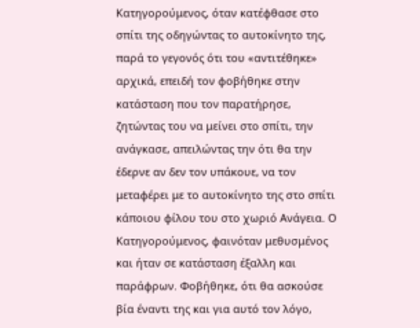Κατηγορούμενος, όταν κατέφθασε στο σπίτι της οδηγώντας το αυτοκίνητο της, παρά το γεγονός ότι του «αντιτέθηκε» αρχικά, επειδή τον φοβήθηκε στην κατάσταση που τον παρατήρησε, ζητώντας του να μείνει στο σπίτι, την ανάγκασε, απειλώντας την ότι θα την έδερνε αν δεν τον υπάκουε, να τον μεταφέρει με το αυτοκίνητο της στο σπίτι κάποιου φίλου του στο χωριό Ανάγεια. Ο Κατηγορούμενος, φαινόταν μεθυσμένος και ήταν σε κατάσταση έξαλλη και παράφρων. Φοβήθηκε, ότι θα ασκούσε βία έναντι της και για αυτό τον λόγο,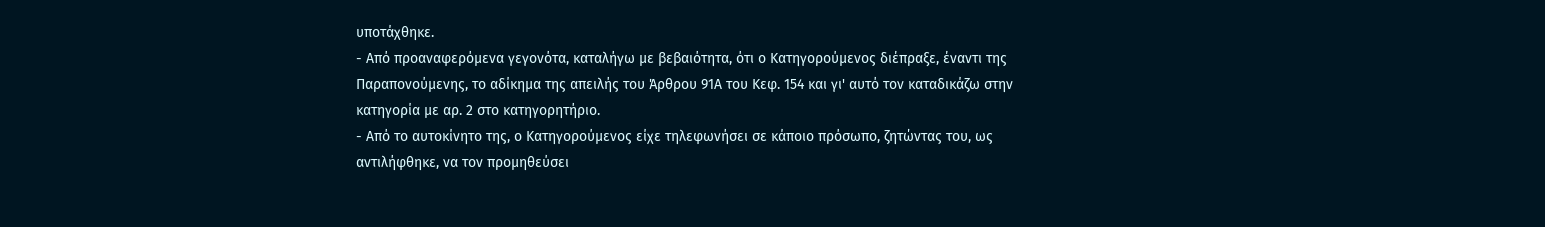υποτάχθηκε.
- Από προαναφερόμενα γεγονότα, καταλήγω με βεβαιότητα, ότι ο Κατηγορούμενος διέπραξε, έναντι της Παραπονούμενης, το αδίκημα της απειλής του Άρθρου 91Α του Κεφ. 154 και γι' αυτό τον καταδικάζω στην κατηγορία με αρ. 2 στο κατηγορητήριο.
- Από το αυτοκίνητο της, ο Κατηγορούμενος είχε τηλεφωνήσει σε κάποιο πρόσωπο, ζητώντας του, ως αντιλήφθηκε, να τον προμηθεύσει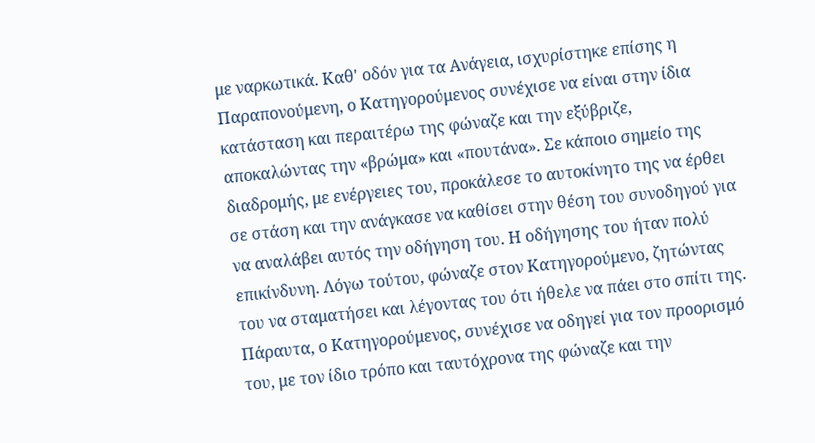με ναρκωτικά. Καθ' οδόν για τα Ανάγεια, ισχυρίστηκε επίσης η Παραπονούμενη, ο Κατηγορούμενος συνέχισε να είναι στην ίδια κατάσταση και περαιτέρω της φώναζε και την εξύβριζε, αποκαλώντας την «βρώμα» και «πουτάνα». Σε κάποιο σημείο της διαδρομής, με ενέργειες του, προκάλεσε το αυτοκίνητο της να έρθει σε στάση και την ανάγκασε να καθίσει στην θέση του συνοδηγού για να αναλάβει αυτός την οδήγηση του. Η οδήγησης του ήταν πολύ επικίνδυνη. Λόγω τούτου, φώναζε στον Κατηγορούμενο, ζητώντας του να σταματήσει και λέγοντας του ότι ήθελε να πάει στο σπίτι της. Πάραυτα, ο Κατηγορούμενος, συνέχισε να οδηγεί για τον προορισμό του, με τον ίδιο τρόπο και ταυτόχρονα της φώναζε και την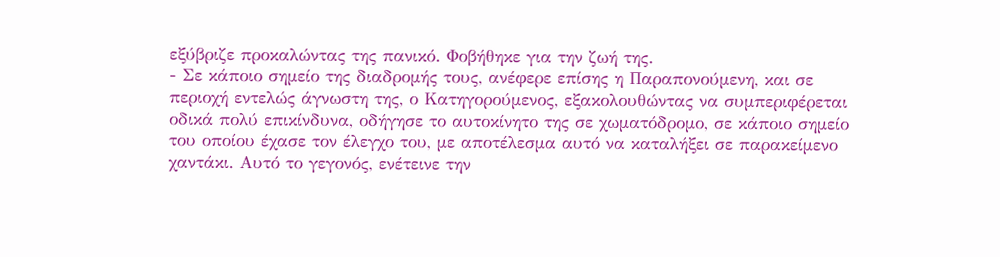εξύβριζε προκαλώντας της πανικό. Φοβήθηκε για την ζωή της.
- Σε κάποιο σημείο της διαδρομής τους, ανέφερε επίσης η Παραπονούμενη, και σε περιοχή εντελώς άγνωστη της, ο Κατηγορούμενος, εξακολουθώντας να συμπεριφέρεται οδικά πολύ επικίνδυνα, οδήγησε το αυτοκίνητο της σε χωματόδρομο, σε κάποιο σημείο του οποίου έχασε τον έλεγχο του, με αποτέλεσμα αυτό να καταλήξει σε παρακείμενο χαντάκι. Αυτό το γεγονός, ενέτεινε την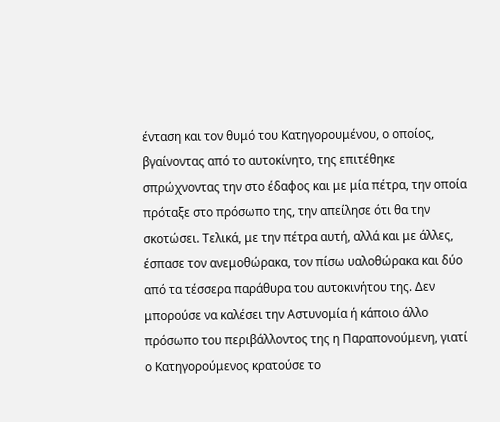ένταση και τον θυμό του Κατηγορουμένου, ο οποίος, βγαίνοντας από το αυτοκίνητο, της επιτέθηκε σπρώχνοντας την στο έδαφος και με μία πέτρα, την οποία πρόταξε στο πρόσωπο της, την απείλησε ότι θα την σκοτώσει. Τελικά, με την πέτρα αυτή, αλλά και με άλλες, έσπασε τον ανεμοθώρακα, τον πίσω υαλοθώρακα και δύο από τα τέσσερα παράθυρα του αυτοκινήτου της. Δεν μπορούσε να καλέσει την Αστυνομία ή κάποιο άλλο πρόσωπο του περιβάλλοντος της η Παραπονούμενη, γιατί ο Κατηγορούμενος κρατούσε το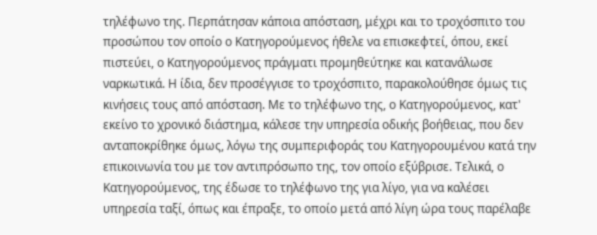τηλέφωνο της. Περπάτησαν κάποια απόσταση, μέχρι και το τροχόσπιτο του προσώπου τον οποίο ο Κατηγορούμενος ήθελε να επισκεφτεί, όπου, εκεί πιστεύει, ο Κατηγορούμενος πράγματι προμηθεύτηκε και κατανάλωσε ναρκωτικά. Η ίδια, δεν προσέγγισε το τροχόσπιτο, παρακολούθησε όμως τις κινήσεις τους από απόσταση. Με το τηλέφωνο της, ο Κατηγορούμενος, κατ' εκείνο το χρονικό διάστημα, κάλεσε την υπηρεσία οδικής βοήθειας, που δεν ανταποκρίθηκε όμως, λόγω της συμπεριφοράς του Κατηγορουμένου κατά την επικοινωνία του με τον αντιπρόσωπο της, τον οποίο εξύβρισε. Τελικά, ο Κατηγορούμενος, της έδωσε το τηλέφωνο της για λίγο, για να καλέσει υπηρεσία ταξί, όπως και έπραξε, το οποίο μετά από λίγη ώρα τους παρέλαβε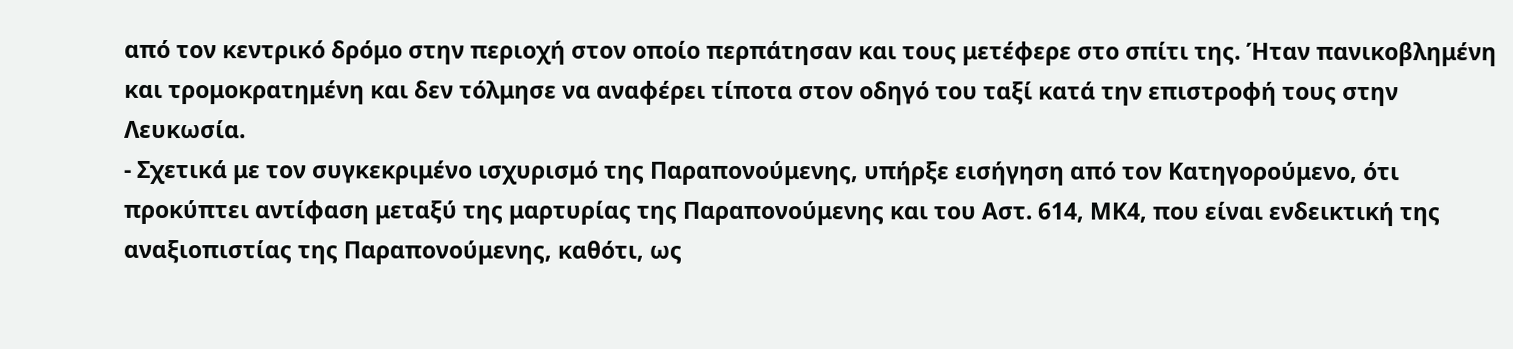από τον κεντρικό δρόμο στην περιοχή στον οποίο περπάτησαν και τους μετέφερε στο σπίτι της. Ήταν πανικοβλημένη και τρομοκρατημένη και δεν τόλμησε να αναφέρει τίποτα στον οδηγό του ταξί κατά την επιστροφή τους στην Λευκωσία.
- Σχετικά με τον συγκεκριμένο ισχυρισμό της Παραπονούμενης, υπήρξε εισήγηση από τον Κατηγορούμενο, ότι προκύπτει αντίφαση μεταξύ της μαρτυρίας της Παραπονούμενης και του Αστ. 614, ΜΚ4, που είναι ενδεικτική της αναξιοπιστίας της Παραπονούμενης, καθότι, ως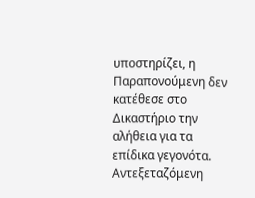υποστηρίζει, η Παραπονούμενη δεν κατέθεσε στο Δικαστήριο την αλήθεια για τα επίδικα γεγονότα. Αντεξεταζόμενη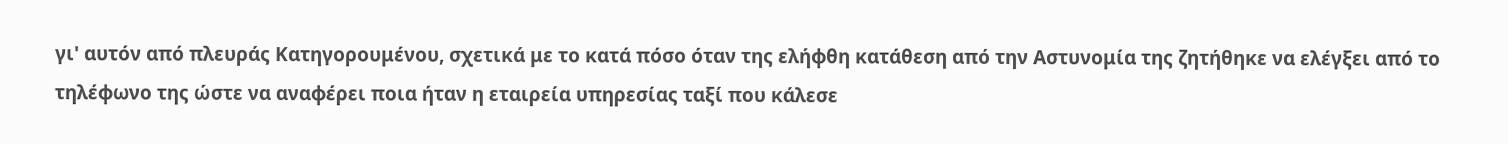γι' αυτόν από πλευράς Κατηγορουμένου, σχετικά με το κατά πόσο όταν της ελήφθη κατάθεση από την Αστυνομία της ζητήθηκε να ελέγξει από το τηλέφωνο της ώστε να αναφέρει ποια ήταν η εταιρεία υπηρεσίας ταξί που κάλεσε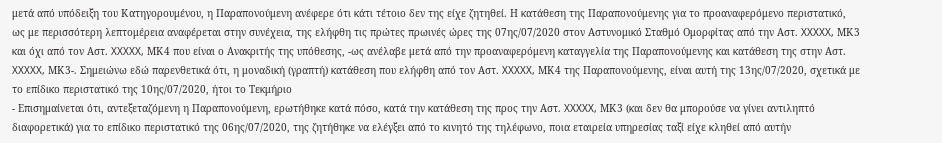μετά από υπόδειξη του Κατηγορουμένου, η Παραπονούμενη ανέφερε ότι κάτι τέτοιο δεν της είχε ζητηθεί. Η κατάθεση της Παραπονούμενης για το προαναφερόμενο περιστατικό, ως με περισσότερη λεπτομέρεια αναφέρεται στην συνέχεια, της ελήφθη τις πρώτες πρωινές ώρες της 07ης/07/2020 στον Αστυνομικό Σταθμό Ομορφίτας από την Αστ. XXXXX, ΜΚ3 και όχι από τον Αστ. XXXXX, ΜΚ4 που είναι ο Ανακριτής της υπόθεσης, -ως ανέλαβε μετά από την προαναφερόμενη καταγγελία της Παραπονούμενης και κατάθεση της στην Αστ. XXXXX, ΜΚ3-. Σημειώνω εδώ παρενθετικά ότι, η μοναδική (γραπτή) κατάθεση που ελήφθη από τον Αστ. XXXXX, ΜΚ4 της Παραπονούμενης, είναι αυτή της 13ης/07/2020, σχετικά με το επίδικο περιστατικό της 10ης/07/2020, ήτοι το Τεκμήριο
- Επισημαίνεται ότι, αντεξεταζόμενη η Παραπονούμενη, ερωτήθηκε κατά πόσο, κατά την κατάθεση της προς την Αστ. XXXXX, ΜΚ3 (και δεν θα μπορούσε να γίνει αντιληπτό διαφορετικά) για το επίδικο περιστατικό της 06ης/07/2020, της ζητήθηκε να ελέγξει από το κινητό της τηλέφωνο, ποια εταιρεία υπηρεσίας ταξί είχε κληθεί από αυτήν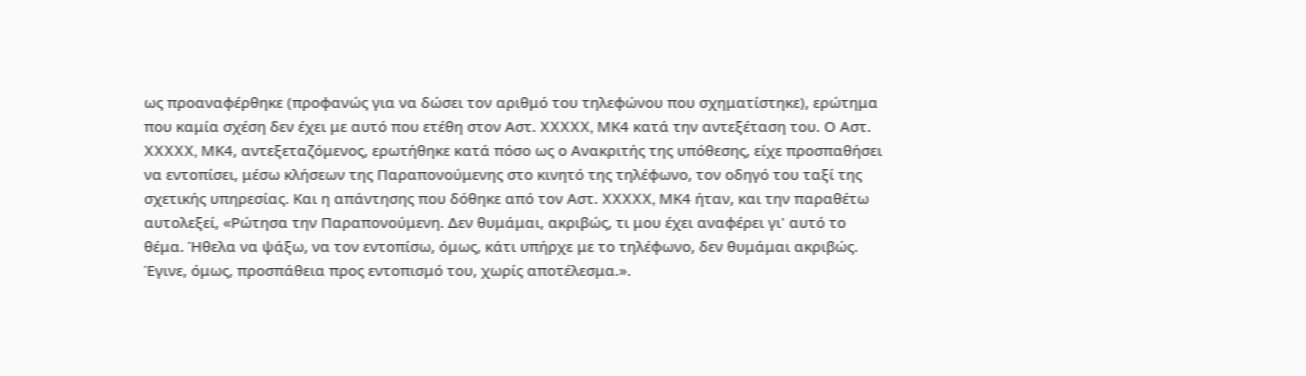ως προαναφέρθηκε (προφανώς για να δώσει τον αριθμό του τηλεφώνου που σχηματίστηκε), ερώτημα που καμία σχέση δεν έχει με αυτό που ετέθη στον Αστ. XXXXX, ΜΚ4 κατά την αντεξέταση του. Ο Αστ. XXXXX, ΜΚ4, αντεξεταζόμενος, ερωτήθηκε κατά πόσο ως ο Ανακριτής της υπόθεσης, είχε προσπαθήσει να εντοπίσει, μέσω κλήσεων της Παραπονούμενης στο κινητό της τηλέφωνο, τον οδηγό του ταξί της σχετικής υπηρεσίας. Και η απάντησης που δόθηκε από τον Αστ. XXXXX, ΜΚ4 ήταν, και την παραθέτω αυτολεξεί, «Ρώτησα την Παραπονούμενη. Δεν θυμάμαι, ακριβώς, τι μου έχει αναφέρει γι' αυτό το θέμα. Ήθελα να ψάξω, να τον εντοπίσω, όμως, κάτι υπήρχε με το τηλέφωνο, δεν θυμάμαι ακριβώς. Έγινε, όμως, προσπάθεια προς εντοπισμό του, χωρίς αποτέλεσμα.».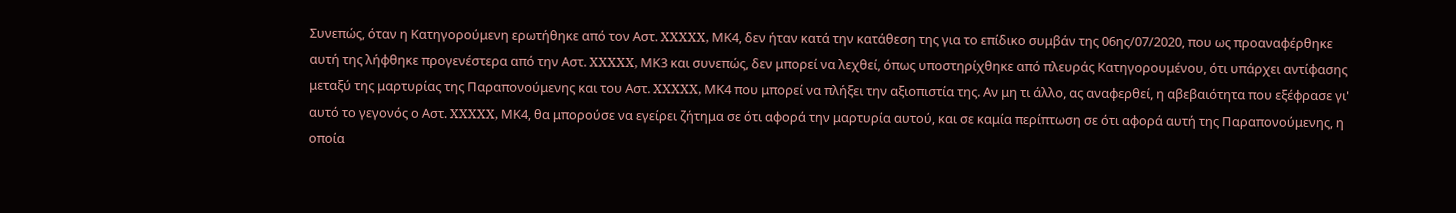Συνεπώς, όταν η Κατηγορούμενη ερωτήθηκε από τον Αστ. XXXXX, ΜΚ4, δεν ήταν κατά την κατάθεση της για το επίδικο συμβάν της 06ης/07/2020, που ως προαναφέρθηκε αυτή της λήφθηκε προγενέστερα από την Αστ. XXXXX, ΜΚ3 και συνεπώς, δεν μπορεί να λεχθεί, όπως υποστηρίχθηκε από πλευράς Κατηγορουμένου, ότι υπάρχει αντίφασης μεταξύ της μαρτυρίας της Παραπονούμενης και του Αστ. XXXXX, ΜΚ4 που μπορεί να πλήξει την αξιοπιστία της. Αν μη τι άλλο, ας αναφερθεί, η αβεβαιότητα που εξέφρασε γι' αυτό το γεγονός ο Αστ. XXXXX, ΜΚ4, θα μπορούσε να εγείρει ζήτημα σε ότι αφορά την μαρτυρία αυτού, και σε καμία περίπτωση σε ότι αφορά αυτή της Παραπονούμενης, η οποία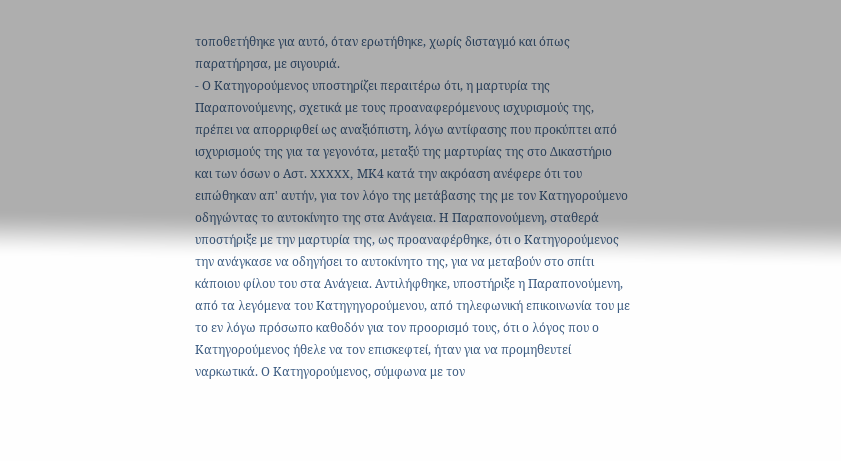τοποθετήθηκε για αυτό, όταν ερωτήθηκε, χωρίς δισταγμό και όπως παρατήρησα, με σιγουριά.
- Ο Κατηγορούμενος υποστηρίζει περαιτέρω ότι, η μαρτυρία της Παραπονούμενης, σχετικά με τους προαναφερόμενους ισχυρισμούς της, πρέπει να απορριφθεί ως αναξιόπιστη, λόγω αντίφασης που προκύπτει από ισχυρισμούς της για τα γεγονότα, μεταξύ της μαρτυρίας της στο Δικαστήριο και των όσων ο Αστ. XXXXX, ΜΚ4 κατά την ακρόαση ανέφερε ότι του ειπώθηκαν απ' αυτήν, για τον λόγο της μετάβασης της με τον Κατηγορούμενο οδηγώντας το αυτοκίνητο της στα Ανάγεια. Η Παραπονούμενη, σταθερά υποστήριξε με την μαρτυρία της, ως προαναφέρθηκε, ότι ο Κατηγορούμενος την ανάγκασε να οδηγήσει το αυτοκίνητο της, για να μεταβούν στο σπίτι κάποιου φίλου του στα Ανάγεια. Αντιλήφθηκε, υποστήριξε η Παραπονούμενη, από τα λεγόμενα του Κατηγηγορούμενου, από τηλεφωνική επικοινωνία του με το εν λόγω πρόσωπο καθοδόν για τον προορισμό τους, ότι ο λόγος που ο Κατηγορούμενος ήθελε να τον επισκεφτεί, ήταν για να προμηθευτεί ναρκωτικά. Ο Κατηγορούμενος, σύμφωνα με τον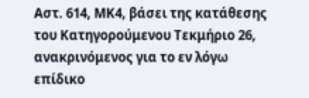Αστ. 614, ΜΚ4, βάσει της κατάθεσης του Κατηγορούμενου Τεκμήριο 26, ανακρινόμενος για το εν λόγω επίδικο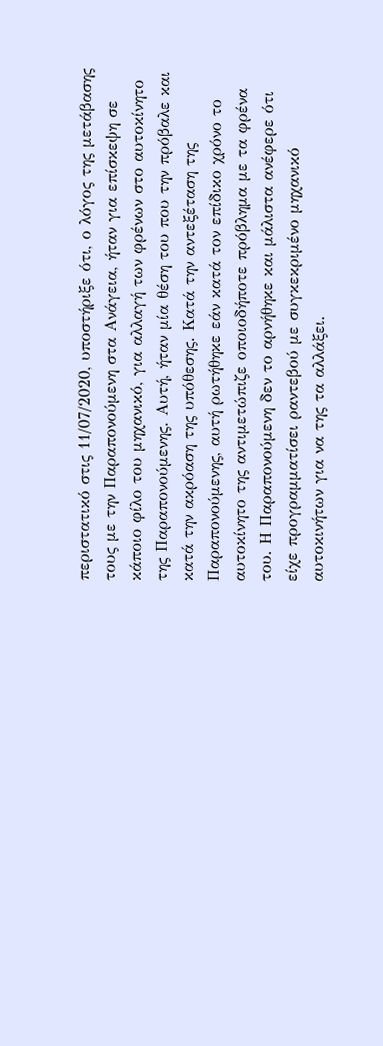περιστατικό στις 11/07/2020, υποστήριξε ότι, ο λόγος της μετάβασης τους με την Παραπονούμενη στα Ανάγεια, ήταν για επίσκεψη σε κάποιο φίλο του μηχανικό, για αλλαγή των φρένων στο αυτοκίνητο της Παραπονούμενης. Αυτή, ήταν μία θέση του που την πρόβαλε και κατά την ακρόαση της υπόθεσης. Κατά την αντεξέταση της Παραπονούμενης, αυτή ρωτήθηκε εάν κατά τον επίδικο χρόνο το αυτοκίνητο της αντιμετώπιζε οποιοδήποτε πρόβλημα με τα φρένα του. Η Παραπονούμενη δεν το αρνήθηκε και μάλιστα ανέφερε ότι είχε προγραμματίσει ραντεβού με συγκεκριμένο μηχανικό αυτοκινήτων για να της τα αλλάξει.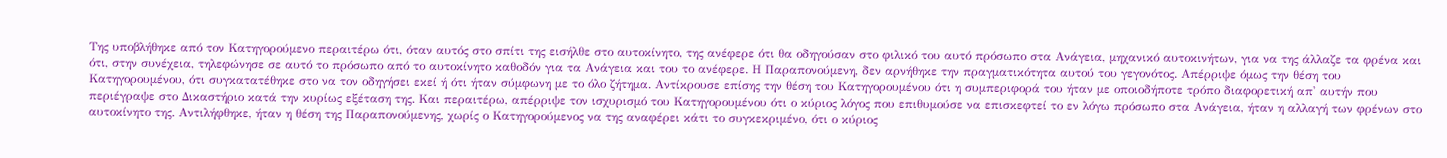Της υποβλήθηκε από τον Κατηγορούμενο περαιτέρω ότι, όταν αυτός στο σπίτι της εισήλθε στο αυτοκίνητο, της ανέφερε ότι θα οδηγούσαν στο φιλικό του αυτό πρόσωπο στα Ανάγεια, μηχανικό αυτοκινήτων, για να της άλλαζε τα φρένα και ότι, στην συνέχεια, τηλεφώνησε σε αυτό το πρόσωπο από το αυτοκίνητο καθοδόν για τα Ανάγεια και του το ανέφερε. Η Παραπονούμενη, δεν αρνήθηκε την πραγματικότητα αυτού του γεγονότος. Απέρριψε όμως την θέση του Κατηγορουμένου, ότι συγκατατέθηκε στο να τον οδηγήσει εκεί ή ότι ήταν σύμφωνη με το όλο ζήτημα. Αντίκρουσε επίσης την θέση του Κατηγορουμένου ότι η συμπεριφορά του ήταν με οποιοδήποτε τρόπο διαφορετική απ' αυτήν που περιέγραψε στο Δικαστήριο κατά την κυρίως εξέταση της. Και περαιτέρω, απέρριψε τον ισχυρισμό του Κατηγορουμένου ότι ο κύριος λόγος που επιθυμούσε να επισκεφτεί το εν λόγω πρόσωπο στα Ανάγεια, ήταν η αλλαγή των φρένων στο αυτοκίνητο της. Αντιλήφθηκε, ήταν η θέση της Παραπονούμενης, χωρίς ο Κατηγορούμενος να της αναφέρει κάτι το συγκεκριμένο, ότι ο κύριος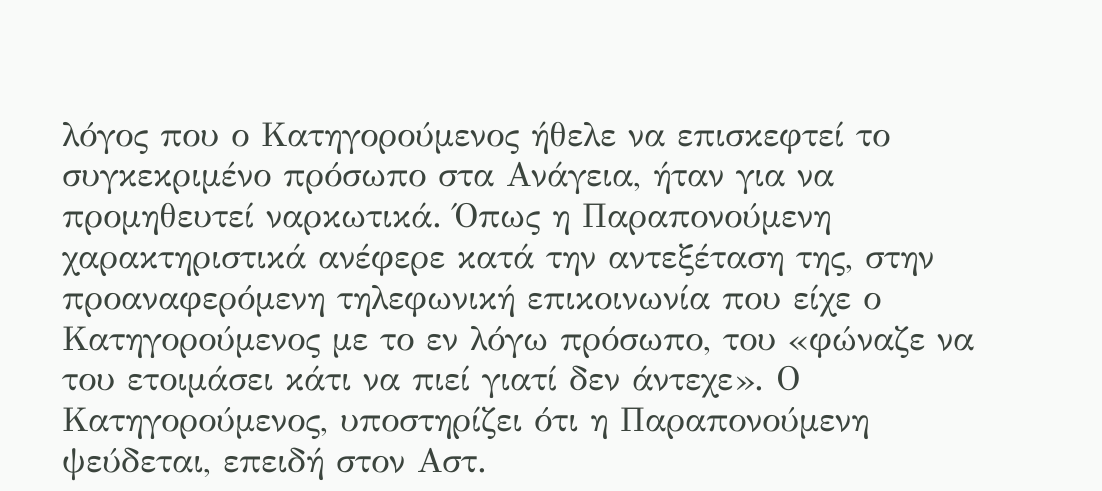λόγος που ο Κατηγορούμενος ήθελε να επισκεφτεί το συγκεκριμένο πρόσωπο στα Ανάγεια, ήταν για να προμηθευτεί ναρκωτικά. Όπως η Παραπονούμενη χαρακτηριστικά ανέφερε κατά την αντεξέταση της, στην προαναφερόμενη τηλεφωνική επικοινωνία που είχε ο Κατηγορούμενος με το εν λόγω πρόσωπο, του «φώναζε να του ετοιμάσει κάτι να πιεί γιατί δεν άντεχε». Ο Κατηγορούμενος, υποστηρίζει ότι η Παραπονούμενη ψεύδεται, επειδή στον Αστ.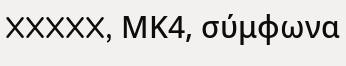XXXXX, ΜΚ4, σύμφωνα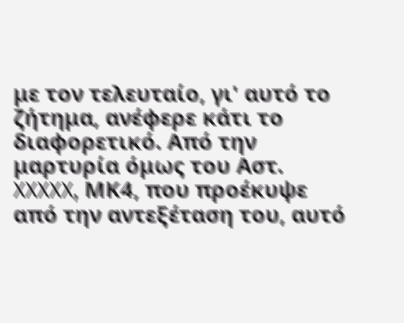με τον τελευταίο, γι' αυτό το ζήτημα, ανέφερε κάτι το διαφορετικό. Από την μαρτυρία όμως του Αστ. XXXXX, ΜΚ4, που προέκυψε από την αντεξέταση του, αυτό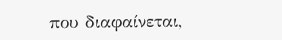που διαφαίνεται,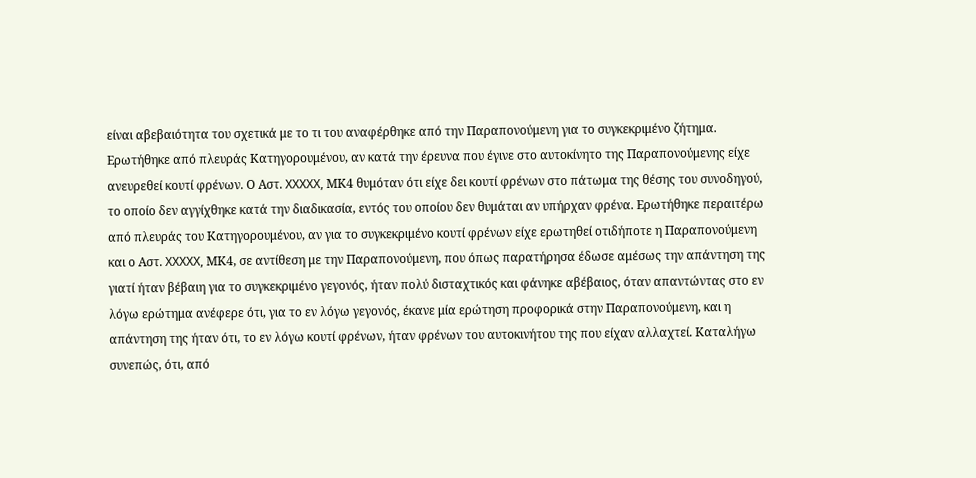είναι αβεβαιότητα του σχετικά με το τι του αναφέρθηκε από την Παραπονούμενη για το συγκεκριμένο ζήτημα. Ερωτήθηκε από πλευράς Κατηγορουμένου, αν κατά την έρευνα που έγινε στο αυτοκίνητο της Παραπονούμενης είχε ανευρεθεί κουτί φρένων. Ο Αστ. XXXXX, ΜΚ4 θυμόταν ότι είχε δει κουτί φρένων στο πάτωμα της θέσης του συνοδηγού, το οποίο δεν αγγίχθηκε κατά την διαδικασία, εντός του οποίου δεν θυμάται αν υπήρχαν φρένα. Ερωτήθηκε περαιτέρω από πλευράς του Κατηγορουμένου, αν για το συγκεκριμένο κουτί φρένων είχε ερωτηθεί οτιδήποτε η Παραπονούμενη και ο Αστ. XXXXX, ΜΚ4, σε αντίθεση με την Παραπονούμενη, που όπως παρατήρησα έδωσε αμέσως την απάντηση της γιατί ήταν βέβαιη για το συγκεκριμένο γεγονός, ήταν πολύ δισταχτικός και φάνηκε αβέβαιος, όταν απαντώντας στο εν λόγω ερώτημα ανέφερε ότι, για το εν λόγω γεγονός, έκανε μία ερώτηση προφορικά στην Παραπονούμενη, και η απάντηση της ήταν ότι, το εν λόγω κουτί φρένων, ήταν φρένων του αυτοκινήτου της που είχαν αλλαχτεί. Καταλήγω συνεπώς, ότι, από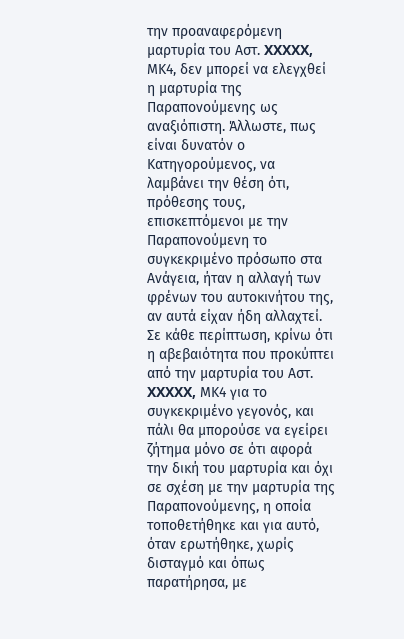την προαναφερόμενη μαρτυρία του Αστ. XXXXX, ΜΚ4, δεν μπορεί να ελεγχθεί η μαρτυρία της Παραπονούμενης ως αναξιόπιστη. Άλλωστε, πως είναι δυνατόν ο Κατηγορούμενος, να λαμβάνει την θέση ότι, πρόθεσης τους, επισκεπτόμενοι με την Παραπονούμενη το συγκεκριμένο πρόσωπο στα Ανάγεια, ήταν η αλλαγή των φρένων του αυτοκινήτου της, αν αυτά είχαν ήδη αλλαχτεί. Σε κάθε περίπτωση, κρίνω ότι η αβεβαιότητα που προκύπτει από την μαρτυρία του Αστ. XXXXX, ΜΚ4 για το συγκεκριμένο γεγονός, και πάλι θα μπορούσε να εγείρει ζήτημα μόνο σε ότι αφορά την δική του μαρτυρία και όχι σε σχέση με την μαρτυρία της Παραπονούμενης, η οποία τοποθετήθηκε και για αυτό, όταν ερωτήθηκε, χωρίς δισταγμό και όπως παρατήρησα, με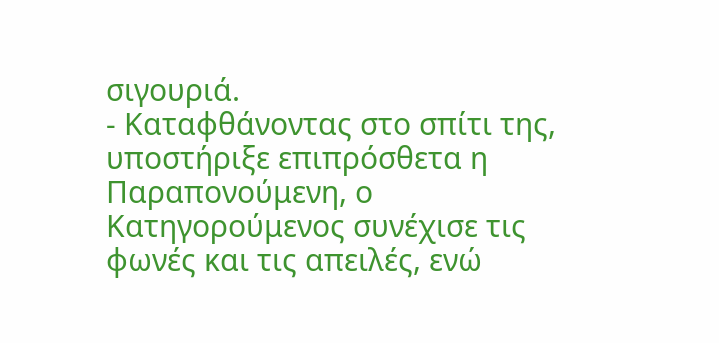σιγουριά.
- Καταφθάνοντας στο σπίτι της, υποστήριξε επιπρόσθετα η Παραπονούμενη, ο Κατηγορούμενος συνέχισε τις φωνές και τις απειλές, ενώ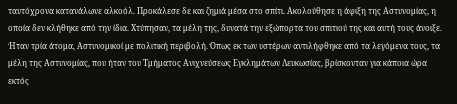ταυτόχρονα κατανάλωνε αλκοόλ. Προκάλεσε δε και ζημιά μέσα στο σπίτι. Ακολούθησε η άφιξη της Αστυνομίας, η οποία δεν κλήθηκε από την ίδια. Χτύπησαν, τα μέλη της, δυνατά την εξώπορτα του σπιτιού της και αυτή τους άνοιξε. Ήταν τρία άτομα, Αστυνομικοί με πολιτική περιβολή. Όπως εκ των υστέρων αντιλήφθηκε από τα λεγόμενα τους, τα μέλη της Αστυνομίας, που ήταν του Τμήματος Ανιχνεύσεως Εγκλημάτων Λευκωσίας, βρίσκονταν για κάποια ώρα εκτός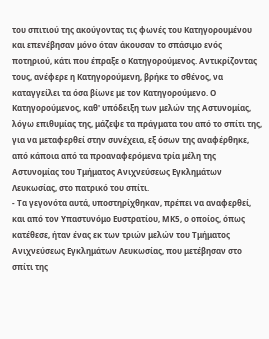του σπιτιού της ακούγοντας τις φωνές του Κατηγορουμένου και επενέβησαν μόνο όταν άκουσαν το σπάσιμο ενός ποτηριού, κάτι που έπραξε ο Κατηγορούμενος. Αντικρίζοντας τους, ανέφερε η Κατηγορούμενη, βρήκε το σθένος, να καταγγείλει τα όσα βίωνε με τον Κατηγορούμενο. Ο Κατηγορούμενος, καθ' υπόδειξη των μελών της Αστυνομίας, λόγω επιθυμίας της, μάζεψε τα πράγματα του από το σπίτι της, για να μεταφερθεί στην συνέχεια, εξ όσων της αναφέρθηκε, από κάποια από τα προαναφερόμενα τρία μέλη της Αστυνομίας του Τμήματος Ανιχνεύσεως Εγκλημάτων Λευκωσίας, στο πατρικό του σπίτι.
- Τα γεγονότα αυτά, υποστηρίχθηκαν, πρέπει να αναφερθεί, και από τον Υπαστυνόμο Ευστρατίου, ΜΚ5, ο οποίος, όπως κατέθεσε, ήταν ένας εκ των τριών μελών του Τμήματος Ανιχνεύσεως Εγκλημάτων Λευκωσίας, που μετέβησαν στο σπίτι της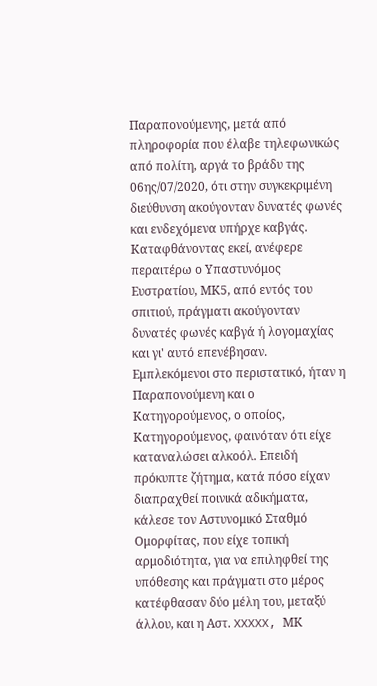Παραπονούμενης, μετά από πληροφορία που έλαβε τηλεφωνικώς από πολίτη, αργά το βράδυ της 06ης/07/2020, ότι στην συγκεκριμένη διεύθυνση ακούγονταν δυνατές φωνές και ενδεχόμενα υπήρχε καβγάς. Καταφθάνοντας εκεί, ανέφερε περαιτέρω ο Υπαστυνόμος Ευστρατίου, ΜΚ5, από εντός του σπιτιού, πράγματι ακούγονταν δυνατές φωνές καβγά ή λογομαχίας και γι' αυτό επενέβησαν. Εμπλεκόμενοι στο περιστατικό, ήταν η Παραπονούμενη και ο Κατηγορούμενος, ο οποίος, Κατηγορούμενος, φαινόταν ότι είχε καταναλώσει αλκοόλ. Επειδή πρόκυπτε ζήτημα, κατά πόσο είχαν διαπραχθεί ποινικά αδικήματα, κάλεσε τον Αστυνομικό Σταθμό Ομορφίτας, που είχε τοπική αρμοδιότητα, για να επιληφθεί της υπόθεσης και πράγματι στο μέρος κατέφθασαν δύο μέλη του, μεταξύ άλλου, και η Αστ. XXXXX, ΜΚ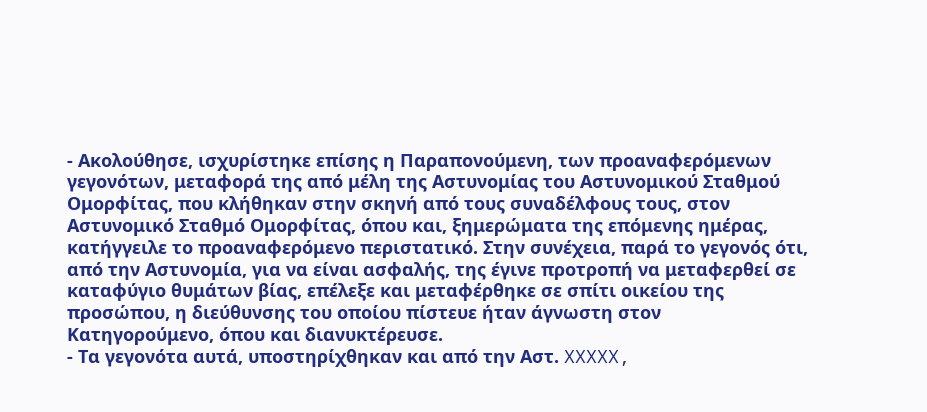- Ακολούθησε, ισχυρίστηκε επίσης η Παραπονούμενη, των προαναφερόμενων γεγονότων, μεταφορά της από μέλη της Αστυνομίας του Αστυνομικού Σταθμού Ομορφίτας, που κλήθηκαν στην σκηνή από τους συναδέλφους τους, στον Αστυνομικό Σταθμό Ομορφίτας, όπου και, ξημερώματα της επόμενης ημέρας, κατήγγειλε το προαναφερόμενο περιστατικό. Στην συνέχεια, παρά το γεγονός ότι, από την Αστυνομία, για να είναι ασφαλής, της έγινε προτροπή να μεταφερθεί σε καταφύγιο θυμάτων βίας, επέλεξε και μεταφέρθηκε σε σπίτι οικείου της προσώπου, η διεύθυνσης του οποίου πίστευε ήταν άγνωστη στον Κατηγορούμενο, όπου και διανυκτέρευσε.
- Τα γεγονότα αυτά, υποστηρίχθηκαν και από την Αστ. XXXXX,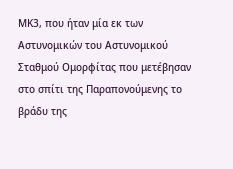ΜΚ3, που ήταν μία εκ των Αστυνομικών του Αστυνομικού Σταθμού Ομορφίτας που μετέβησαν στο σπίτι της Παραπονούμενης το βράδυ της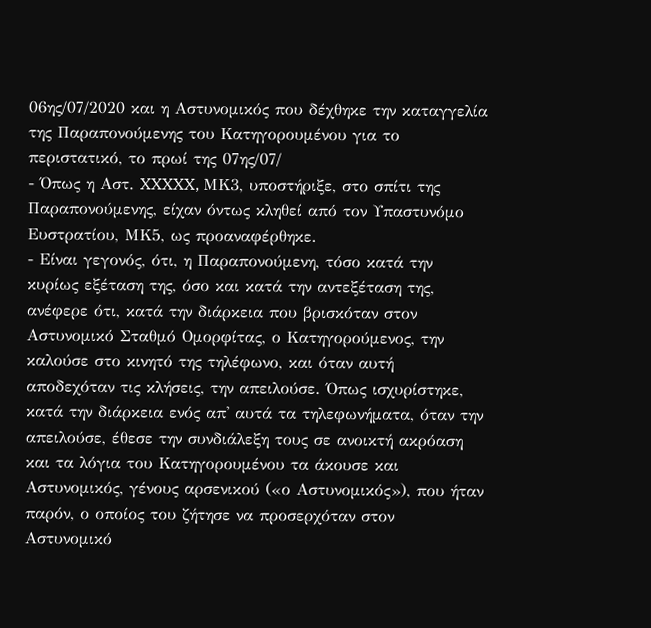06ης/07/2020 και η Αστυνομικός που δέχθηκε την καταγγελία της Παραπονούμενης του Κατηγορουμένου για το περιστατικό, το πρωί της 07ης/07/
- Όπως η Αστ. XXXXX, ΜΚ3, υποστήριξε, στο σπίτι της Παραπονούμενης, είχαν όντως κληθεί από τον Υπαστυνόμο Ευστρατίου, ΜΚ5, ως προαναφέρθηκε.
- Είναι γεγονός, ότι, η Παραπονούμενη, τόσο κατά την κυρίως εξέταση της, όσο και κατά την αντεξέταση της, ανέφερε ότι, κατά την διάρκεια που βρισκόταν στον Αστυνομικό Σταθμό Ομορφίτας, ο Κατηγορούμενος, την καλούσε στο κινητό της τηλέφωνο, και όταν αυτή αποδεχόταν τις κλήσεις, την απειλούσε. Όπως ισχυρίστηκε, κατά την διάρκεια ενός απ' αυτά τα τηλεφωνήματα, όταν την απειλούσε, έθεσε την συνδιάλεξη τους σε ανοικτή ακρόαση και τα λόγια του Κατηγορουμένου τα άκουσε και Αστυνομικός, γένους αρσενικού («ο Αστυνομικός»), που ήταν παρόν, ο οποίος του ζήτησε να προσερχόταν στον Αστυνομικό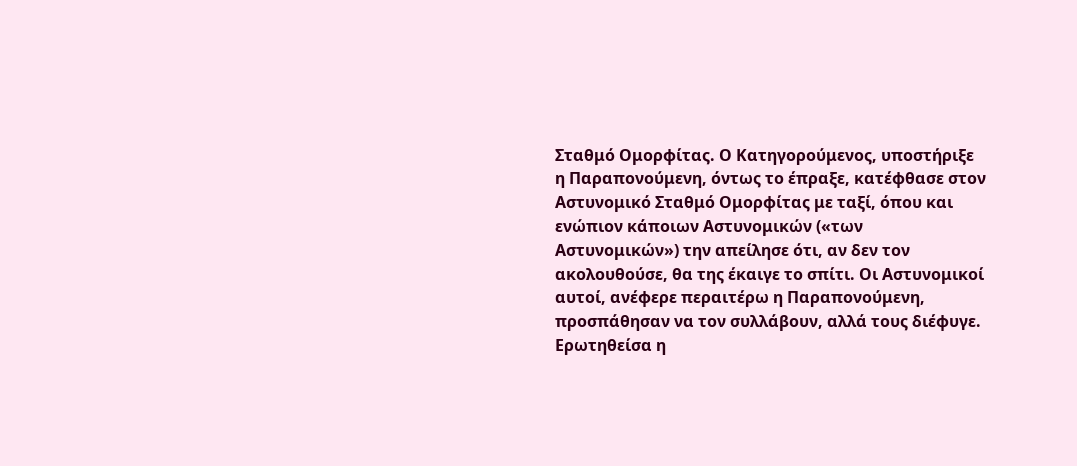Σταθμό Ομορφίτας. Ο Κατηγορούμενος, υποστήριξε η Παραπονούμενη, όντως το έπραξε, κατέφθασε στον Αστυνομικό Σταθμό Ομορφίτας με ταξί, όπου και ενώπιον κάποιων Αστυνομικών («των Αστυνομικών») την απείλησε ότι, αν δεν τον ακολουθούσε, θα της έκαιγε το σπίτι. Οι Αστυνομικοί αυτοί, ανέφερε περαιτέρω η Παραπονούμενη, προσπάθησαν να τον συλλάβουν, αλλά τους διέφυγε. Ερωτηθείσα η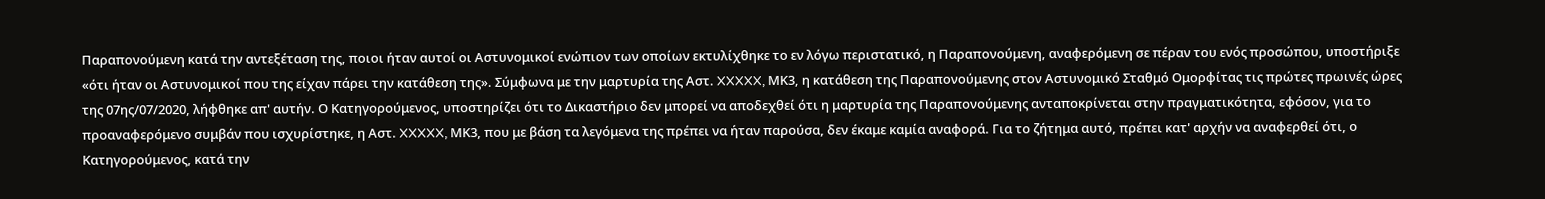Παραπονούμενη κατά την αντεξέταση της, ποιοι ήταν αυτοί οι Αστυνομικοί ενώπιον των οποίων εκτυλίχθηκε το εν λόγω περιστατικό, η Παραπονούμενη, αναφερόμενη σε πέραν του ενός προσώπου, υποστήριξε «ότι ήταν οι Αστυνομικοί που της είχαν πάρει την κατάθεση της». Σύμφωνα με την μαρτυρία της Αστ. XXXXX, ΜΚ3, η κατάθεση της Παραπονούμενης στον Αστυνομικό Σταθμό Ομορφίτας τις πρώτες πρωινές ώρες της 07ης/07/2020, λήφθηκε απ' αυτήν. Ο Κατηγορούμενος, υποστηρίζει ότι το Δικαστήριο δεν μπορεί να αποδεχθεί ότι η μαρτυρία της Παραπονούμενης ανταποκρίνεται στην πραγματικότητα, εφόσον, για το προαναφερόμενο συμβάν που ισχυρίστηκε, η Αστ. XXXXX, ΜΚ3, που με βάση τα λεγόμενα της πρέπει να ήταν παρούσα, δεν έκαμε καμία αναφορά. Για το ζήτημα αυτό, πρέπει κατ' αρχήν να αναφερθεί ότι, ο Κατηγορούμενος, κατά την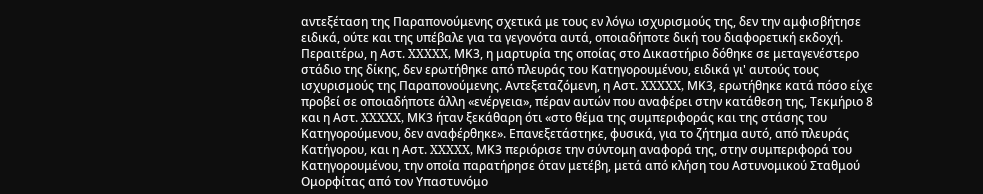αντεξέταση της Παραπονούμενης σχετικά με τους εν λόγω ισχυρισμούς της, δεν την αμφισβήτησε ειδικά, ούτε και της υπέβαλε για τα γεγονότα αυτά, οποιαδήποτε δική του διαφορετική εκδοχή. Περαιτέρω, η Αστ. XXXXX, ΜΚ3, η μαρτυρία της οποίας στο Δικαστήριο δόθηκε σε μεταγενέστερο στάδιο της δίκης, δεν ερωτήθηκε από πλευράς του Κατηγορουμένου, ειδικά γι' αυτούς τους ισχυρισμούς της Παραπονούμενης. Αντεξεταζόμενη, η Αστ. XXXXX, ΜΚ3, ερωτήθηκε κατά πόσο είχε προβεί σε οποιαδήποτε άλλη «ενέργεια», πέραν αυτών που αναφέρει στην κατάθεση της, Τεκμήριο 8 και η Αστ. XXXXX, ΜΚ3 ήταν ξεκάθαρη ότι «στο θέμα της συμπεριφοράς και της στάσης του Κατηγορούμενου, δεν αναφέρθηκε». Επανεξετάστηκε, φυσικά, για το ζήτημα αυτό, από πλευράς Κατήγορου, και η Αστ. XXXXX, ΜΚ3 περιόρισε την σύντομη αναφορά της, στην συμπεριφορά του Κατηγορουμένου, την οποία παρατήρησε όταν μετέβη, μετά από κλήση του Αστυνομικού Σταθμού Ομορφίτας από τον Υπαστυνόμο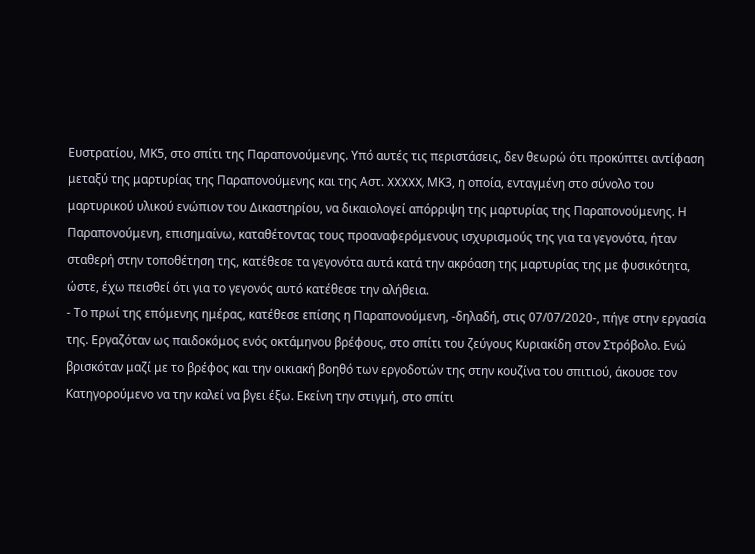Ευστρατίου, ΜΚ5, στο σπίτι της Παραπονούμενης. Υπό αυτές τις περιστάσεις, δεν θεωρώ ότι προκύπτει αντίφαση μεταξύ της μαρτυρίας της Παραπονούμενης και της Αστ. XXXXX, ΜΚ3, η οποία, ενταγμένη στο σύνολο του μαρτυρικού υλικού ενώπιον του Δικαστηρίου, να δικαιολογεί απόρριψη της μαρτυρίας της Παραπονούμενης. Η Παραπονούμενη, επισημαίνω, καταθέτοντας τους προαναφερόμενους ισχυρισμούς της για τα γεγονότα, ήταν σταθερή στην τοποθέτηση της, κατέθεσε τα γεγονότα αυτά κατά την ακρόαση της μαρτυρίας της με φυσικότητα, ώστε, έχω πεισθεί ότι για το γεγονός αυτό κατέθεσε την αλήθεια.
- Το πρωί της επόμενης ημέρας, κατέθεσε επίσης η Παραπονούμενη, -δηλαδή, στις 07/07/2020-, πήγε στην εργασία της. Εργαζόταν ως παιδοκόμος ενός οκτάμηνου βρέφους, στο σπίτι του ζεύγους Κυριακίδη στον Στρόβολο. Ενώ βρισκόταν μαζί με το βρέφος και την οικιακή βοηθό των εργοδοτών της στην κουζίνα του σπιτιού, άκουσε τον Κατηγορούμενο να την καλεί να βγει έξω. Εκείνη την στιγμή, στο σπίτι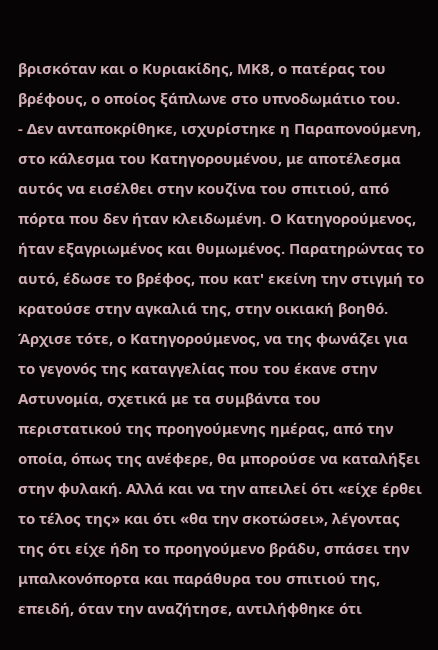βρισκόταν και ο Κυριακίδης, ΜΚ8, ο πατέρας του βρέφους, ο οποίος ξάπλωνε στο υπνοδωμάτιο του.
- Δεν ανταποκρίθηκε, ισχυρίστηκε η Παραπονούμενη, στο κάλεσμα του Κατηγορουμένου, με αποτέλεσμα αυτός να εισέλθει στην κουζίνα του σπιτιού, από πόρτα που δεν ήταν κλειδωμένη. Ο Κατηγορούμενος, ήταν εξαγριωμένος και θυμωμένος. Παρατηρώντας το αυτό, έδωσε το βρέφος, που κατ' εκείνη την στιγμή το κρατούσε στην αγκαλιά της, στην οικιακή βοηθό. Άρχισε τότε, ο Κατηγορούμενος, να της φωνάζει για το γεγονός της καταγγελίας που του έκανε στην Αστυνομία, σχετικά με τα συμβάντα του περιστατικού της προηγούμενης ημέρας, από την οποία, όπως της ανέφερε, θα μπορούσε να καταλήξει στην φυλακή. Αλλά και να την απειλεί ότι «είχε έρθει το τέλος της» και ότι «θα την σκοτώσει», λέγοντας της ότι είχε ήδη το προηγούμενο βράδυ, σπάσει την μπαλκονόπορτα και παράθυρα του σπιτιού της, επειδή, όταν την αναζήτησε, αντιλήφθηκε ότι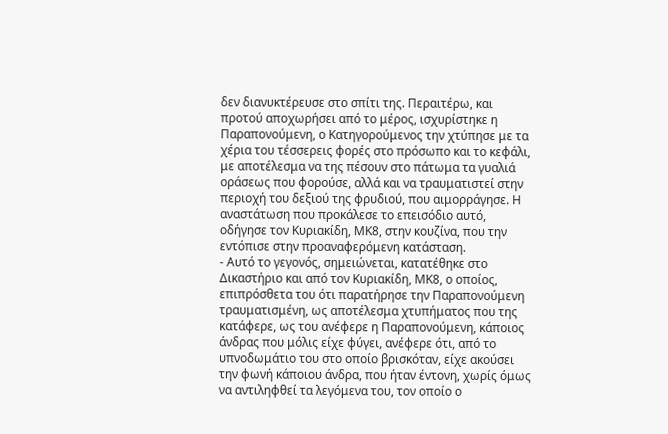δεν διανυκτέρευσε στο σπίτι της. Περαιτέρω, και προτού αποχωρήσει από το μέρος, ισχυρίστηκε η Παραπονούμενη, ο Κατηγορούμενος την χτύπησε με τα χέρια του τέσσερεις φορές στο πρόσωπο και το κεφάλι, με αποτέλεσμα να της πέσουν στο πάτωμα τα γυαλιά οράσεως που φορούσε, αλλά και να τραυματιστεί στην περιοχή του δεξιού της φρυδιού, που αιμορράγησε. Η αναστάτωση που προκάλεσε το επεισόδιο αυτό, οδήγησε τον Κυριακίδη, ΜΚ8, στην κουζίνα, που την εντόπισε στην προαναφερόμενη κατάσταση.
- Αυτό το γεγονός, σημειώνεται, κατατέθηκε στο Δικαστήριο και από τον Κυριακίδη, ΜΚ8, ο οποίος, επιπρόσθετα του ότι παρατήρησε την Παραπονούμενη τραυματισμένη, ως αποτέλεσμα χτυπήματος που της κατάφερε, ως του ανέφερε η Παραπονούμενη, κάποιος άνδρας που μόλις είχε φύγει, ανέφερε ότι, από το υπνοδωμάτιο του στο οποίο βρισκόταν, είχε ακούσει την φωνή κάποιου άνδρα, που ήταν έντονη, χωρίς όμως να αντιληφθεί τα λεγόμενα του, τον οποίο ο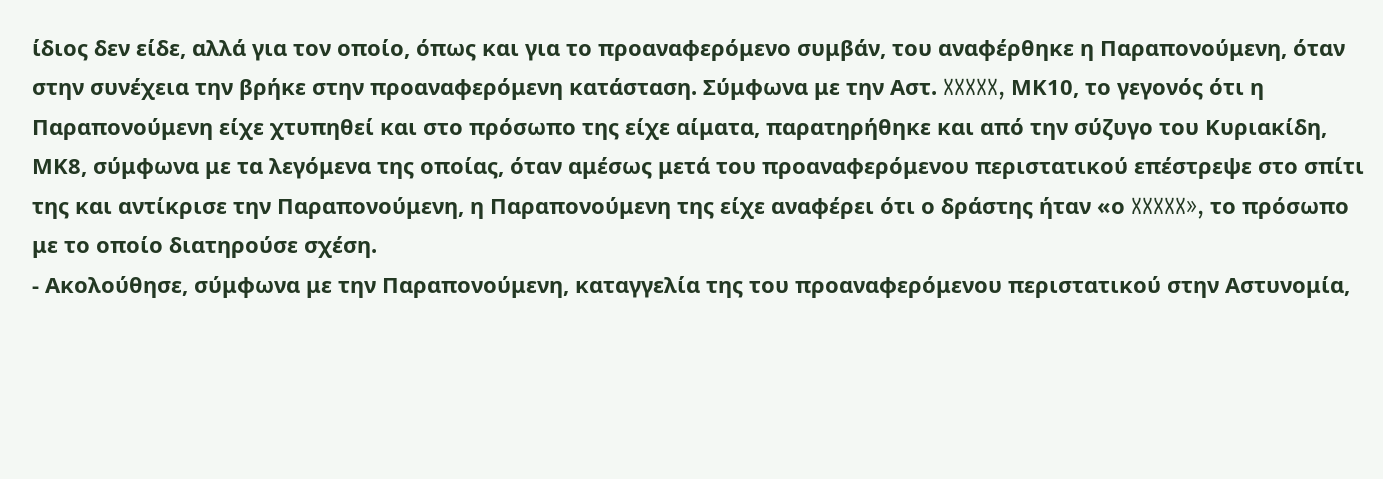ίδιος δεν είδε, αλλά για τον οποίο, όπως και για το προαναφερόμενο συμβάν, του αναφέρθηκε η Παραπονούμενη, όταν στην συνέχεια την βρήκε στην προαναφερόμενη κατάσταση. Σύμφωνα με την Αστ. XXXXX, ΜΚ10, το γεγονός ότι η Παραπονούμενη είχε χτυπηθεί και στο πρόσωπο της είχε αίματα, παρατηρήθηκε και από την σύζυγο του Κυριακίδη, ΜΚ8, σύμφωνα με τα λεγόμενα της οποίας, όταν αμέσως μετά του προαναφερόμενου περιστατικού επέστρεψε στο σπίτι της και αντίκρισε την Παραπονούμενη, η Παραπονούμενη της είχε αναφέρει ότι ο δράστης ήταν «ο XXXXX», το πρόσωπο με το οποίο διατηρούσε σχέση.
- Ακολούθησε, σύμφωνα με την Παραπονούμενη, καταγγελία της του προαναφερόμενου περιστατικού στην Αστυνομία,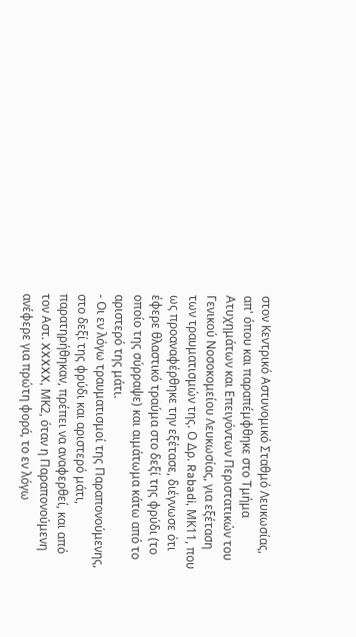στον Κεντρικό Αστυνομικό Σταθμό Λευκωσίας, απ' όπου και παραπέμφθηκε στο Τμήμα Ατυχημάτων και Επειγόντων Περιστατικών του Γενικού Νοσοκομείου Λευκωσίας, για εξέταση των τραυματισμών της. Ο Δρ. Rabadi, ΜΚ11, που ως προαναφέρθηκε την εξέτασε, διέγνωσε ότι έφερε θλαστικό τραύμα στο δεξί της φρύδι (το οποίο της σύρραψε) και αιμάτωμα κάτω από το αριστερό της μάτι.
- Οι εν λόγω τραυματισμοί της Παραπονούμενης, στο δεξί της φρύδι και αριστερό μάτι, παρατηρήθηκαν, πρέπει να αναφερθεί, και από τον Αστ. XXXXX, ΜΚ2, όταν η Παραπονούμενη ανέφερε για πρώτη φορά, το εν λόγω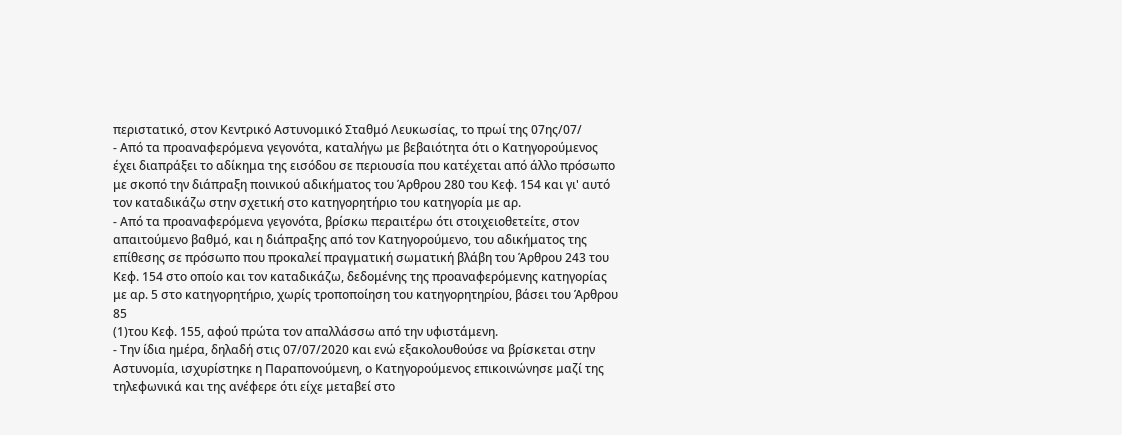περιστατικό, στον Κεντρικό Αστυνομικό Σταθμό Λευκωσίας, το πρωί της 07ης/07/
- Από τα προαναφερόμενα γεγονότα, καταλήγω με βεβαιότητα ότι ο Κατηγορούμενος έχει διαπράξει το αδίκημα της εισόδου σε περιουσία που κατέχεται από άλλο πρόσωπο με σκοπό την διάπραξη ποινικού αδικήματος του Άρθρου 280 του Κεφ. 154 και γι' αυτό τον καταδικάζω στην σχετική στο κατηγορητήριο του κατηγορία με αρ.
- Από τα προαναφερόμενα γεγονότα, βρίσκω περαιτέρω ότι στοιχειοθετείτε, στον απαιτούμενο βαθμό, και η διάπραξης από τον Κατηγορούμενο, του αδικήματος της επίθεσης σε πρόσωπο που προκαλεί πραγματική σωματική βλάβη του Άρθρου 243 του Κεφ. 154 στο οποίο και τον καταδικάζω, δεδομένης της προαναφερόμενης κατηγορίας με αρ. 5 στο κατηγορητήριο, χωρίς τροποποίηση του κατηγορητηρίου, βάσει του Άρθρου 85
(1)του Κεφ. 155, αφού πρώτα τον απαλλάσσω από την υφιστάμενη.
- Την ίδια ημέρα, δηλαδή στις 07/07/2020 και ενώ εξακολουθούσε να βρίσκεται στην Αστυνομία, ισχυρίστηκε η Παραπονούμενη, ο Κατηγορούμενος επικοινώνησε μαζί της τηλεφωνικά και της ανέφερε ότι είχε μεταβεί στο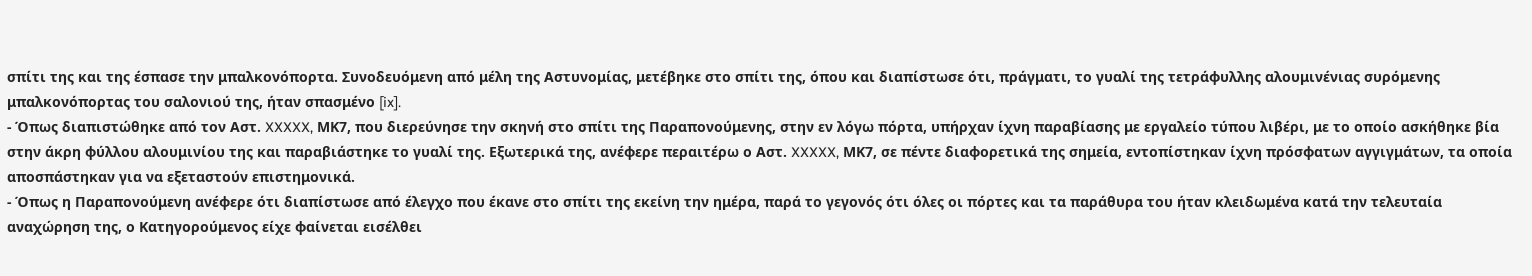σπίτι της και της έσπασε την μπαλκονόπορτα. Συνοδευόμενη από μέλη της Αστυνομίας, μετέβηκε στο σπίτι της, όπου και διαπίστωσε ότι, πράγματι, το γυαλί της τετράφυλλης αλουμινένιας συρόμενης μπαλκονόπορτας του σαλονιού της, ήταν σπασμένο [ix].
- Όπως διαπιστώθηκε από τον Αστ. XXXXX, ΜΚ7, που διερεύνησε την σκηνή στο σπίτι της Παραπονούμενης, στην εν λόγω πόρτα, υπήρχαν ίχνη παραβίασης με εργαλείο τύπου λιβέρι, με το οποίο ασκήθηκε βία στην άκρη φύλλου αλουμινίου της και παραβιάστηκε το γυαλί της. Εξωτερικά της, ανέφερε περαιτέρω ο Αστ. XXXXX, ΜΚ7, σε πέντε διαφορετικά της σημεία, εντοπίστηκαν ίχνη πρόσφατων αγγιγμάτων, τα οποία αποσπάστηκαν για να εξεταστούν επιστημονικά.
- Όπως η Παραπονούμενη ανέφερε ότι διαπίστωσε από έλεγχο που έκανε στο σπίτι της εκείνη την ημέρα, παρά το γεγονός ότι όλες οι πόρτες και τα παράθυρα του ήταν κλειδωμένα κατά την τελευταία αναχώρηση της, ο Κατηγορούμενος είχε φαίνεται εισέλθει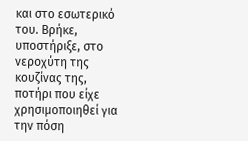και στο εσωτερικό του. Βρήκε, υποστήριξε, στο νεροχύτη της κουζίνας της, ποτήρι που είχε χρησιμοποιηθεί για την πόση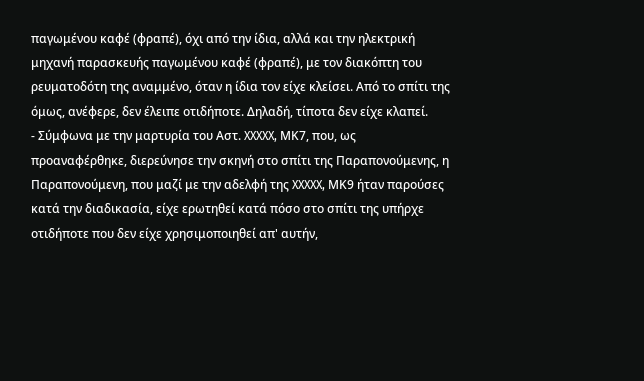παγωμένου καφέ (φραπέ), όχι από την ίδια, αλλά και την ηλεκτρική μηχανή παρασκευής παγωμένου καφέ (φραπέ), με τον διακόπτη του ρευματοδότη της αναμμένο, όταν η ίδια τον είχε κλείσει. Από το σπίτι της όμως, ανέφερε, δεν έλειπε οτιδήποτε. Δηλαδή, τίποτα δεν είχε κλαπεί.
- Σύμφωνα με την μαρτυρία του Αστ. XXXXX, ΜΚ7, που, ως προαναφέρθηκε, διερεύνησε την σκηνή στο σπίτι της Παραπονούμενης, η Παραπονούμενη, που μαζί με την αδελφή της XXXXX, ΜΚ9 ήταν παρούσες κατά την διαδικασία, είχε ερωτηθεί κατά πόσο στο σπίτι της υπήρχε οτιδήποτε που δεν είχε χρησιμοποιηθεί απ' αυτήν,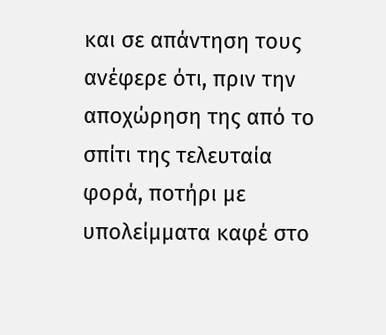και σε απάντηση τους ανέφερε ότι, πριν την αποχώρηση της από το σπίτι της τελευταία φορά, ποτήρι με υπολείμματα καφέ στο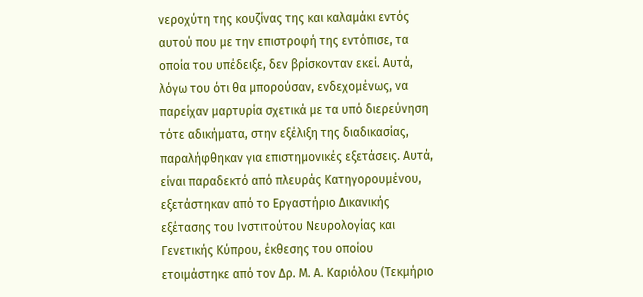νεροχύτη της κουζίνας της και καλαμάκι εντός αυτού που με την επιστροφή της εντόπισε, τα οποία του υπέδειξε, δεν βρίσκονταν εκεί. Αυτά, λόγω του ότι θα μπορούσαν, ενδεχομένως, να παρείχαν μαρτυρία σχετικά με τα υπό διερεύνηση τότε αδικήματα, στην εξέλιξη της διαδικασίας, παραλήφθηκαν για επιστημονικές εξετάσεις. Αυτά, είναι παραδεκτό από πλευράς Κατηγορουμένου, εξετάστηκαν από το Εργαστήριο Δικανικής εξέτασης του Ινστιτούτου Νευρολογίας και Γενετικής Κύπρου, έκθεσης του οποίου ετοιμάστηκε από τον Δρ. Μ. Α. Καριόλου (Τεκμήριο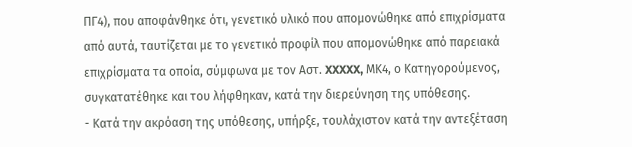ΠΓ4), που αποφάνθηκε ότι, γενετικό υλικό που απομονώθηκε από επιχρίσματα από αυτά, ταυτίζεται με το γενετικό προφίλ που απομονώθηκε από παρειακά επιχρίσματα τα οποία, σύμφωνα με τον Αστ. XXXXX, ΜΚ4, ο Κατηγορούμενος, συγκατατέθηκε και του λήφθηκαν, κατά την διερεύνηση της υπόθεσης.
- Κατά την ακρόαση της υπόθεσης, υπήρξε, τουλάχιστον κατά την αντεξέταση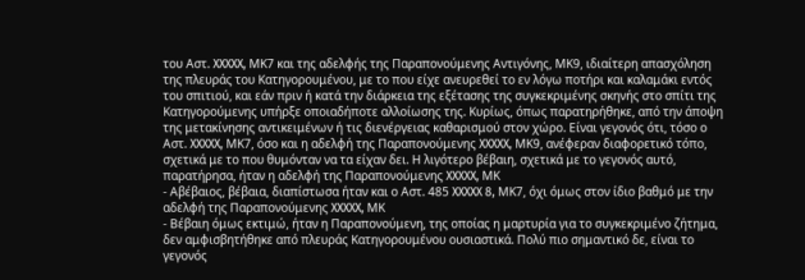του Αστ. XXXXX, ΜΚ7 και της αδελφής της Παραπονούμενης Αντιγόνης, ΜΚ9, ιδιαίτερη απασχόληση της πλευράς του Κατηγορουμένου, με το που είχε ανευρεθεί το εν λόγω ποτήρι και καλαμάκι εντός του σπιτιού, και εάν πριν ή κατά την διάρκεια της εξέτασης της συγκεκριμένης σκηνής στο σπίτι της Κατηγορούμενης υπήρξε οποιαδήποτε αλλοίωσης της. Κυρίως, όπως παρατηρήθηκε, από την άποψη της μετακίνησης αντικειμένων ή τις διενέργειας καθαρισμού στον χώρο. Είναι γεγονός ότι, τόσο ο Αστ. XXXXX, ΜΚ7, όσο και η αδελφή της Παραπονούμενης XXXXX, ΜΚ9, ανέφεραν διαφορετικό τόπο, σχετικά με το που θυμόνταν να τα είχαν δει. Η λιγότερο βέβαιη, σχετικά με το γεγονός αυτό, παρατήρησα, ήταν η αδελφή της Παραπονούμενης XXXXX, ΜΚ
- Αβέβαιος, βέβαια, διαπίστωσα ήταν και ο Αστ. 485 XXXXX 8, ΜΚ7, όχι όμως στον ίδιο βαθμό με την αδελφή της Παραπονούμενης XXXXX, ΜΚ
- Βέβαιη όμως εκτιμώ, ήταν η Παραπονούμενη, της οποίας η μαρτυρία για το συγκεκριμένο ζήτημα, δεν αμφισβητήθηκε από πλευράς Κατηγορουμένου ουσιαστικά. Πολύ πιο σημαντικό δε, είναι το γεγονός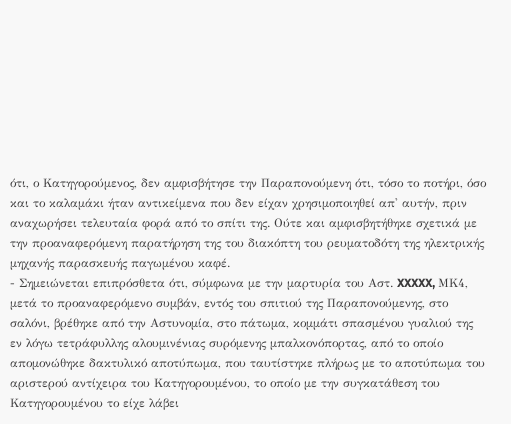ότι, ο Κατηγορούμενος, δεν αμφισβήτησε την Παραπονούμενη ότι, τόσο το ποτήρι, όσο και το καλαμάκι ήταν αντικείμενα που δεν είχαν χρησιμοποιηθεί απ' αυτήν, πριν αναχωρήσει τελευταία φορά από το σπίτι της. Ούτε και αμφισβητήθηκε σχετικά με την προαναφερόμενη παρατήρηση της του διακόπτη του ρευματοδότη της ηλεκτρικής μηχανής παρασκευής παγωμένου καφέ.
- Σημειώνεται επιπρόσθετα ότι, σύμφωνα με την μαρτυρία του Αστ. XXXXX, ΜΚ4, μετά το προαναφερόμενο συμβάν, εντός του σπιτιού της Παραπονούμενης, στο σαλόνι, βρέθηκε από την Αστυνομία, στο πάτωμα, κομμάτι σπασμένου γυαλιού της εν λόγω τετράφυλλης αλουμινένιας συρόμενης μπαλκονόπορτας, από το οποίο απομονώθηκε δακτυλικό αποτύπωμα, που ταυτίστηκε πλήρως με το αποτύπωμα του αριστερού αντίχειρα του Κατηγορουμένου, το οποίο με την συγκατάθεση του Κατηγορουμένου το είχε λάβει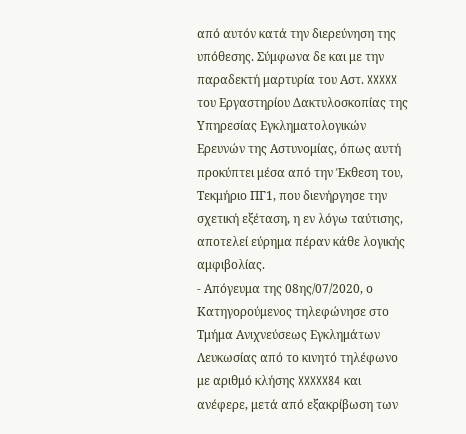από αυτόν κατά την διερεύνηση της υπόθεσης. Σύμφωνα δε και με την παραδεκτή μαρτυρία του Αστ. XXXXX του Εργαστηρίου Δακτυλοσκοπίας της Υπηρεσίας Εγκληματολογικών Ερευνών της Αστυνομίας, όπως αυτή προκύπτει μέσα από την Έκθεση του, Τεκμήριο ΠΓ1, που διενήργησε την σχετική εξέταση, η εν λόγω ταύτισης, αποτελεί εύρημα πέραν κάθε λογικής αμφιβολίας.
- Απόγευμα της 08ης/07/2020, ο Κατηγορούμενος τηλεφώνησε στο Τμήμα Ανιχνεύσεως Εγκλημάτων Λευκωσίας από το κινητό τηλέφωνο με αριθμό κλήσης XXXXX84 και ανέφερε, μετά από εξακρίβωση των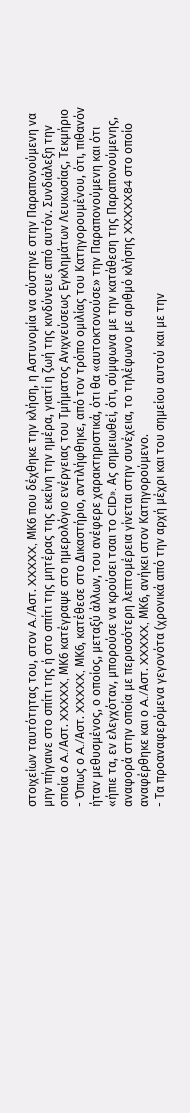στοιχείων ταυτότητας του, στον A./Αστ. XXXXX, ΜΚ6 που δέχθηκε την κλήση, η Αστυνομία να σύστηνε στην Παραπονούμενη να μην πήγαινε στο σπίτι της ή στο σπίτι της μητέρας της εκείνη την ημέρα, γιατί η ζωή της κινδύνευε από αυτόν. Συνδιάλεξη την οποία ο A./Αστ. XXXXX, ΜΚ6 κατέγραψε στο ημερολόγιο ενέργειας του Τμήματος Ανιχνεύσεως Εγκλημάτων Λευκωσίας, Τεκμήριο
- Όπως ο A./Αστ. XXXXX, ΜΚ6, κατέθεσε στο Δικαστήριο, αντιλήφθηκε, από τον τρόπο ομιλίας του Κατηγορουμένου, ότι, πιθανόν ήταν μεθυσμένος, ο οποίος, μεταξύ άλλων, του ανέφερε χαρακτηριστικά, ότι θα «αυτοκτονούσε» την Παραπονούμενη και ότι «ήπιε τα, εν ελεγχόταν, μπορούσε να κρούσει τσαι το CID». Ας σημειωθεί, ότι, σύμφωνα με την κατάθεση της Παραπονούμενης, αναφορά στην οποία με περισσότερη λεπτομέρεια γίνεται στην συνέχεια, το τηλέφωνο με αριθμό κλήσης XXXXX84 στο οποίο αναφέρθηκε και ο A./Αστ. XXXXX, ΜΚ6, ανήκει στον Κατηγορούμενο.
- Τα προαναφερόμενα γεγονότα (χρονικά από την αρχή μέχρι και του σημείου αυτού και με την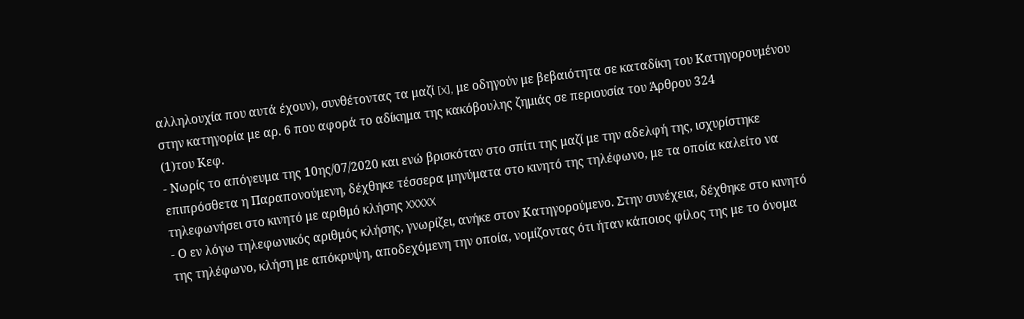αλληλουχία που αυτά έχουν), συνθέτοντας τα μαζί [x], με οδηγούν με βεβαιότητα σε καταδίκη του Κατηγορουμένου στην κατηγορία με αρ. 6 που αφορά το αδίκημα της κακόβουλης ζημιάς σε περιουσία του Άρθρου 324
(1)του Κεφ.
- Νωρίς το απόγευμα της 10ης/07/2020 και ενώ βρισκόταν στο σπίτι της μαζί με την αδελφή της, ισχυρίστηκε επιπρόσθετα η Παραπονούμενη, δέχθηκε τέσσερα μηνύματα στο κινητό της τηλέφωνο, με τα οποία καλείτο να τηλεφωνήσει στο κινητό με αριθμό κλήσης XXXXX
- Ο εν λόγω τηλεφωνικός αριθμός κλήσης, γνωρίζει, ανήκε στον Κατηγορούμενο. Στην συνέχεια, δέχθηκε στο κινητό της τηλέφωνο, κλήση με απόκρυψη, αποδεχόμενη την οποία, νομίζοντας ότι ήταν κάποιος φίλος της με το όνομα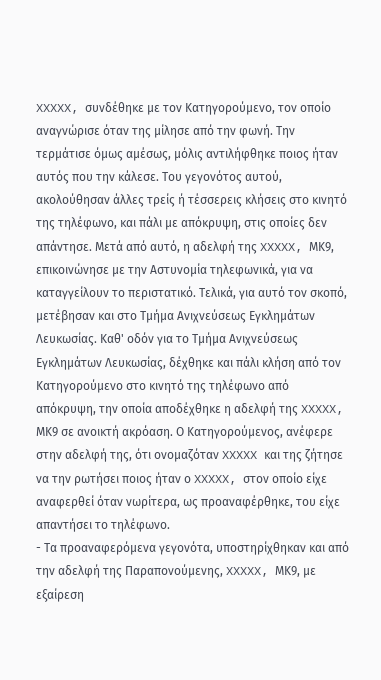XXXXX, συνδέθηκε με τον Κατηγορούμενο, τον οποίο αναγνώρισε όταν της μίλησε από την φωνή. Την τερμάτισε όμως αμέσως, μόλις αντιλήφθηκε ποιος ήταν αυτός που την κάλεσε. Του γεγονότος αυτού, ακολούθησαν άλλες τρείς ή τέσσερεις κλήσεις στο κινητό της τηλέφωνο, και πάλι με απόκρυψη, στις οποίες δεν απάντησε. Μετά από αυτό, η αδελφή της XXXXX, ΜΚ9, επικοινώνησε με την Αστυνομία τηλεφωνικά, για να καταγγείλουν το περιστατικό. Τελικά, για αυτό τον σκοπό, μετέβησαν και στο Τμήμα Ανιχνεύσεως Εγκλημάτων Λευκωσίας. Καθ' οδόν για το Τμήμα Ανιχνεύσεως Εγκλημάτων Λευκωσίας, δέχθηκε και πάλι κλήση από τον Κατηγορούμενο στο κινητό της τηλέφωνο από απόκρυψη, την οποία αποδέχθηκε η αδελφή της XXXXX, ΜΚ9 σε ανοικτή ακρόαση. Ο Κατηγορούμενος, ανέφερε στην αδελφή της, ότι ονομαζόταν XXXXX και της ζήτησε να την ρωτήσει ποιος ήταν ο XXXXX, στον οποίο είχε αναφερθεί όταν νωρίτερα, ως προαναφέρθηκε, του είχε απαντήσει το τηλέφωνο.
- Τα προαναφερόμενα γεγονότα, υποστηρίχθηκαν και από την αδελφή της Παραπονούμενης, XXXXX, ΜΚ9, με εξαίρεση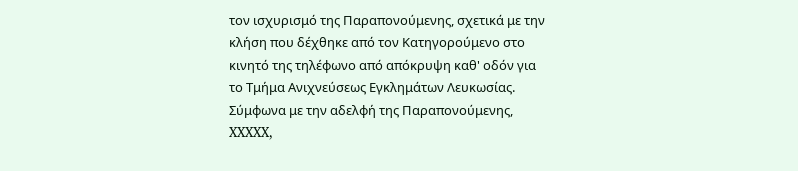τον ισχυρισμό της Παραπονούμενης, σχετικά με την κλήση που δέχθηκε από τον Κατηγορούμενο στο κινητό της τηλέφωνο από απόκρυψη καθ' οδόν για το Τμήμα Ανιχνεύσεως Εγκλημάτων Λευκωσίας. Σύμφωνα με την αδελφή της Παραπονούμενης, XXXXX,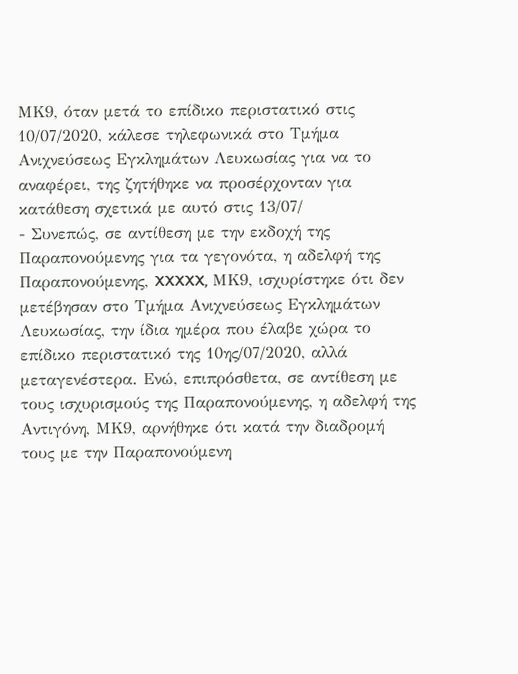ΜΚ9, όταν μετά το επίδικο περιστατικό στις 10/07/2020, κάλεσε τηλεφωνικά στο Τμήμα Ανιχνεύσεως Εγκλημάτων Λευκωσίας για να το αναφέρει, της ζητήθηκε να προσέρχονταν για κατάθεση σχετικά με αυτό στις 13/07/
- Συνεπώς, σε αντίθεση με την εκδοχή της Παραπονούμενης για τα γεγονότα, η αδελφή της Παραπονούμενης, XXXXX, ΜΚ9, ισχυρίστηκε ότι δεν μετέβησαν στο Τμήμα Ανιχνεύσεως Εγκλημάτων Λευκωσίας, την ίδια ημέρα που έλαβε χώρα το επίδικο περιστατικό της 10ης/07/2020, αλλά μεταγενέστερα. Ενώ, επιπρόσθετα, σε αντίθεση με τους ισχυρισμούς της Παραπονούμενης, η αδελφή της Αντιγόνη, ΜΚ9, αρνήθηκε ότι κατά την διαδρομή τους με την Παραπονούμενη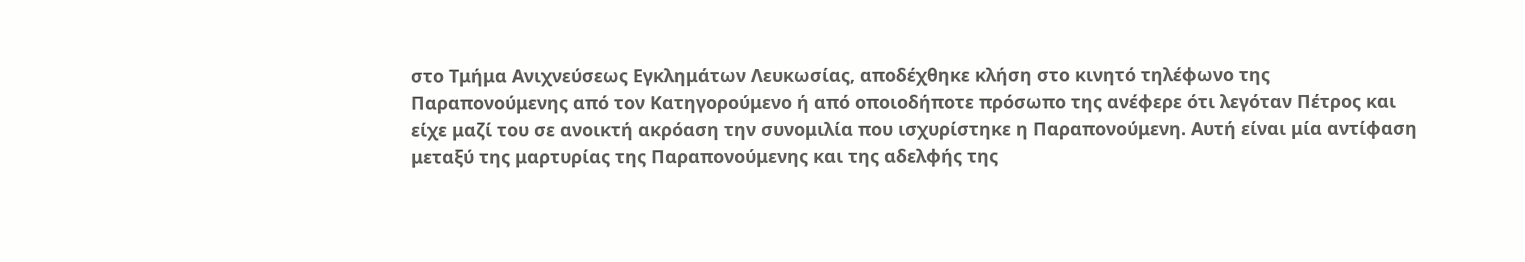στο Τμήμα Ανιχνεύσεως Εγκλημάτων Λευκωσίας, αποδέχθηκε κλήση στο κινητό τηλέφωνο της Παραπονούμενης από τον Κατηγορούμενο ή από οποιοδήποτε πρόσωπο της ανέφερε ότι λεγόταν Πέτρος και είχε μαζί του σε ανοικτή ακρόαση την συνομιλία που ισχυρίστηκε η Παραπονούμενη. Αυτή είναι μία αντίφαση μεταξύ της μαρτυρίας της Παραπονούμενης και της αδελφής της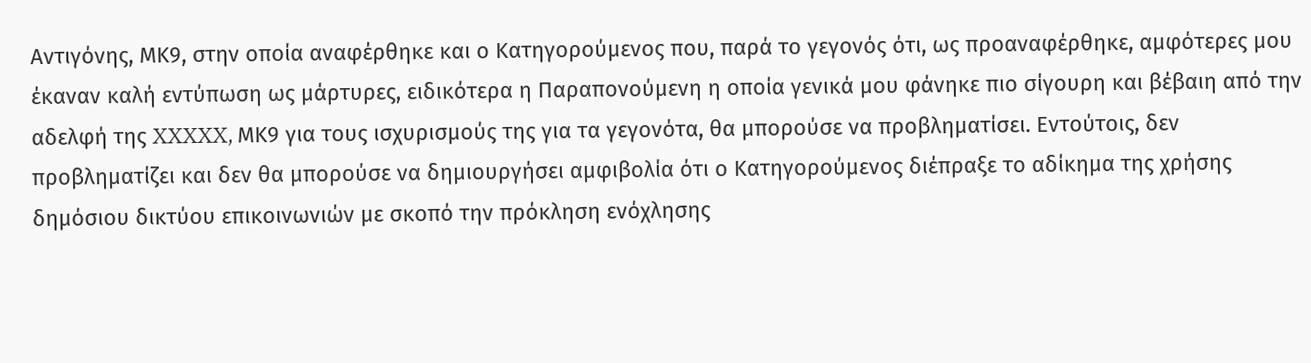Αντιγόνης, ΜΚ9, στην οποία αναφέρθηκε και ο Κατηγορούμενος που, παρά το γεγονός ότι, ως προαναφέρθηκε, αμφότερες μου έκαναν καλή εντύπωση ως μάρτυρες, ειδικότερα η Παραπονούμενη η οποία γενικά μου φάνηκε πιο σίγουρη και βέβαιη από την αδελφή της XXXXX, ΜΚ9 για τους ισχυρισμούς της για τα γεγονότα, θα μπορούσε να προβληματίσει. Εντούτοις, δεν προβληματίζει και δεν θα μπορούσε να δημιουργήσει αμφιβολία ότι ο Κατηγορούμενος διέπραξε το αδίκημα της χρήσης δημόσιου δικτύου επικοινωνιών με σκοπό την πρόκληση ενόχλησης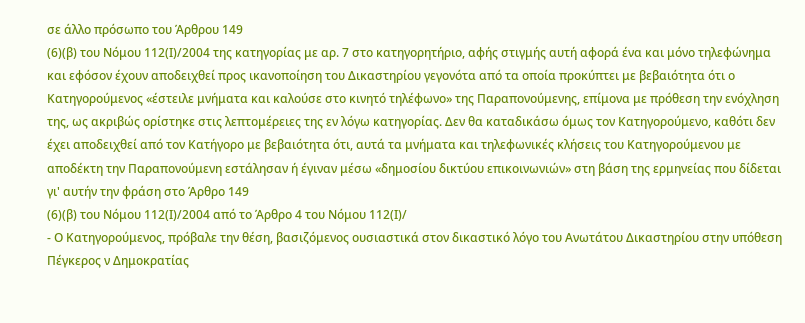σε άλλο πρόσωπο του Άρθρου 149
(6)(β) του Νόμου 112(Ι)/2004 της κατηγορίας με αρ. 7 στο κατηγορητήριο, αφής στιγμής αυτή αφορά ένα και μόνο τηλεφώνημα και εφόσον έχουν αποδειχθεί προς ικανοποίηση του Δικαστηρίου γεγονότα από τα οποία προκύπτει με βεβαιότητα ότι ο Κατηγορούμενος «έστειλε μνήματα και καλούσε στο κινητό τηλέφωνο» της Παραπονούμενης, επίμονα με πρόθεση την ενόχληση της, ως ακριβώς ορίστηκε στις λεπτομέρειες της εν λόγω κατηγορίας. Δεν θα καταδικάσω όμως τον Κατηγορούμενο, καθότι δεν έχει αποδειχθεί από τον Κατήγορο με βεβαιότητα ότι, αυτά τα μνήματα και τηλεφωνικές κλήσεις του Κατηγορούμενου με αποδέκτη την Παραπονούμενη εστάλησαν ή έγιναν μέσω «δημοσίου δικτύου επικοινωνιών» στη βάση της ερμηνείας που δίδεται γι' αυτήν την φράση στο Άρθρο 149
(6)(β) του Νόμου 112(Ι)/2004 από το Άρθρο 4 του Νόμου 112(Ι)/
- Ο Κατηγορούμενος, πρόβαλε την θέση, βασιζόμενος ουσιαστικά στον δικαστικό λόγο του Ανωτάτου Δικαστηρίου στην υπόθεση Πέγκερος ν Δημοκρατίας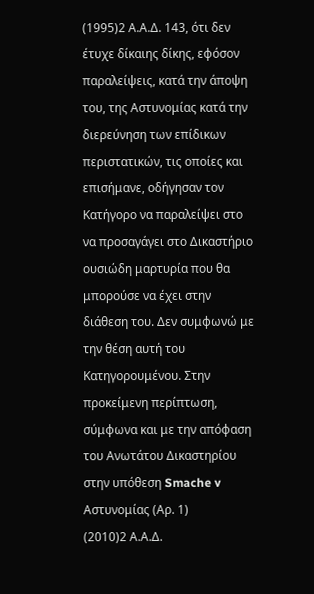(1995)2 Α.Α.Δ. 143, ότι δεν έτυχε δίκαιης δίκης, εφόσον παραλείψεις, κατά την άποψη του, της Αστυνομίας κατά την διερεύνηση των επίδικων περιστατικών, τις οποίες και επισήμανε, οδήγησαν τον Κατήγορο να παραλείψει στο να προσαγάγει στο Δικαστήριο ουσιώδη μαρτυρία που θα μπορούσε να έχει στην διάθεση του. Δεν συμφωνώ με την θέση αυτή του Κατηγορουμένου. Στην προκείμενη περίπτωση, σύμφωνα και με την απόφαση του Ανωτάτου Δικαστηρίου στην υπόθεση Smache v Αστυνομίας (Αρ. 1)
(2010)2 Α.Α.Δ.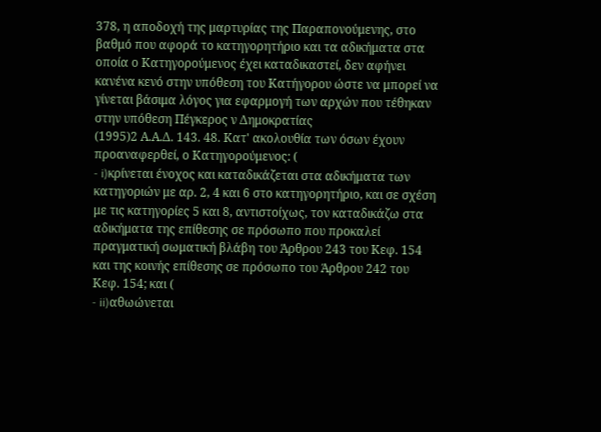378, η αποδοχή της μαρτυρίας της Παραπονούμενης, στο βαθμό που αφορά το κατηγορητήριο και τα αδικήματα στα οποία ο Κατηγορούμενος έχει καταδικαστεί, δεν αφήνει κανένα κενό στην υπόθεση του Κατήγορου ώστε να μπορεί να γίνεται βάσιμα λόγος για εφαρμογή των αρχών που τέθηκαν στην υπόθεση Πέγκερος ν Δημοκρατίας
(1995)2 Α.Α.Δ. 143. 48. Κατ' ακολουθία των όσων έχουν προαναφερθεί, ο Κατηγορούμενος: (
- i)κρίνεται ένοχος και καταδικάζεται στα αδικήματα των κατηγοριών με αρ. 2, 4 και 6 στο κατηγορητήριο, και σε σχέση με τις κατηγορίες 5 και 8, αντιστοίχως, τον καταδικάζω στα αδικήματα της επίθεσης σε πρόσωπο που προκαλεί πραγματική σωματική βλάβη του Άρθρου 243 του Κεφ. 154 και της κοινής επίθεσης σε πρόσωπο του Άρθρου 242 του Κεφ. 154; και (
- ii)αθωώνεται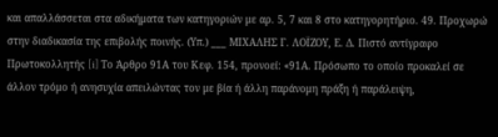και απαλλάσσεται στα αδικήματα των κατηγοριών με αρ. 5, 7 και 8 στο κατηγορητήριο. 49. Προχωρώ στην διαδικασία της επιβολής ποινής. (Υπ.) ___ ΜΙΧΑΛΗΣ Γ. ΛΟΪΖΟΥ, Ε. Δ. Πιστό αντίγραφο Πρωτοκολλητής [i] Το Άρθρο 91Α του Κεφ. 154, προνοεί: «91Α. Πρόσωπο το οποίο προκαλεί σε άλλον τρόμο ή ανησυχία απειλώντας τον με βία ή άλλη παράνομη πράξη ή παράλειψη,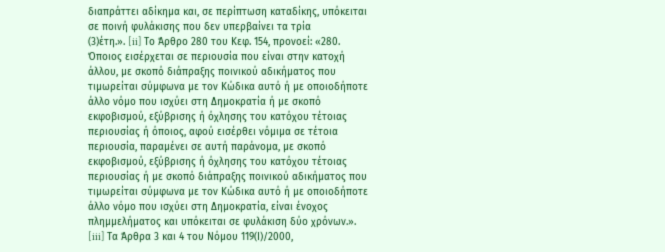διαπράττει αδίκημα και, σε περίπτωση καταδίκης, υπόκειται σε ποινή φυλάκισης που δεν υπερβαίνει τα τρία
(3)έτη.». [ii] Το Άρθρο 280 του Κεφ. 154, προνοεί: «280. Όποιος εισέρχεται σε περιουσία που είναι στην κατοχή άλλου, με σκοπό διάπραξης ποινικού αδικήματος που τιμωρείται σύμφωνα με τον Κώδικα αυτό ή με οποιοδήποτε άλλο νόμο που ισχύει στη Δημοκρατία ή με σκοπό εκφοβισμού, εξύβρισης ή όχλησης του κατόχου τέτοιας περιουσίας ή όποιος, αφού εισέρθει νόμιμα σε τέτοια περιουσία, παραμένει σε αυτή παράνομα, με σκοπό εκφοβισμού, εξύβρισης ή όχλησης του κατόχου τέτοιας περιουσίας ή με σκοπό διάπραξης ποινικού αδικήματος που τιμωρείται σύμφωνα με τον Κώδικα αυτό ή με οποιοδήποτε άλλο νόμο που ισχύει στη Δημοκρατία, είναι ένοχος πλημμελήματος και υπόκειται σε φυλάκιση δύο χρόνων.». [iii] Τα Άρθρα 3 και 4 του Νόμου 119(Ι)/2000,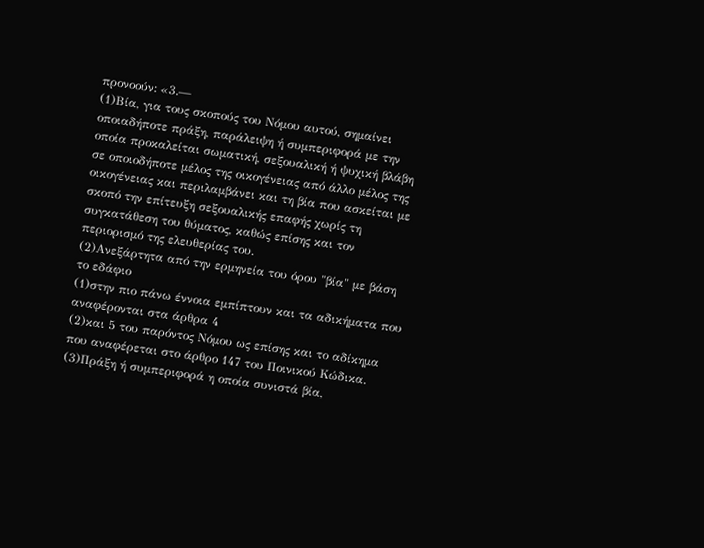προνοούν: «3.—
(1)Βία, για τους σκοπούς του Νόμου αυτού, σημαίνει οποιαδήποτε πράξη, παράλειψη ή συμπεριφορά με την οποία προκαλείται σωματική, σεξουαλική ή ψυχική βλάβη σε οποιοδήποτε μέλος της οικογένειας από άλλο μέλος της οικογένειας και περιλαμβάνει και τη βία που ασκείται με σκοπό την επίτευξη σεξουαλικής επαφής χωρίς τη συγκατάθεση του θύματος, καθώς επίσης και τον περιορισμό της ελευθερίας του.
(2)Ανεξάρτητα από την ερμηνεία του όρου "βία" με βάση το εδάφιο
(1)στην πιο πάνω έννοια εμπίπτουν και τα αδικήματα που αναφέρονται στα άρθρα 4
(2)και 5 του παρόντος Νόμου ως επίσης και το αδίκημα που αναφέρεται στο άρθρο 147 του Ποινικού Κώδικα.
(3)Πράξη ή συμπεριφορά η οποία συνιστά βία,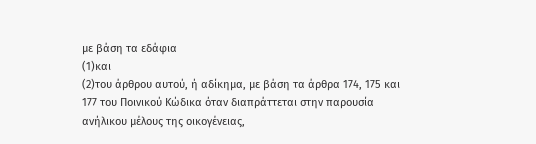με βάση τα εδάφια
(1)και
(2)του άρθρου αυτού, ή αδίκημα, με βάση τα άρθρα 174, 175 και 177 του Ποινικού Κώδικα όταν διαπράττεται στην παρουσία ανήλικου μέλους της οικογένειας,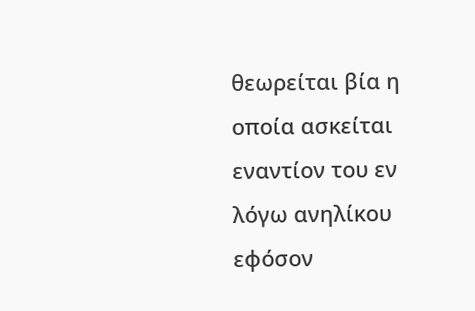θεωρείται βία η οποία ασκείται εναντίον του εν λόγω ανηλίκου εφόσον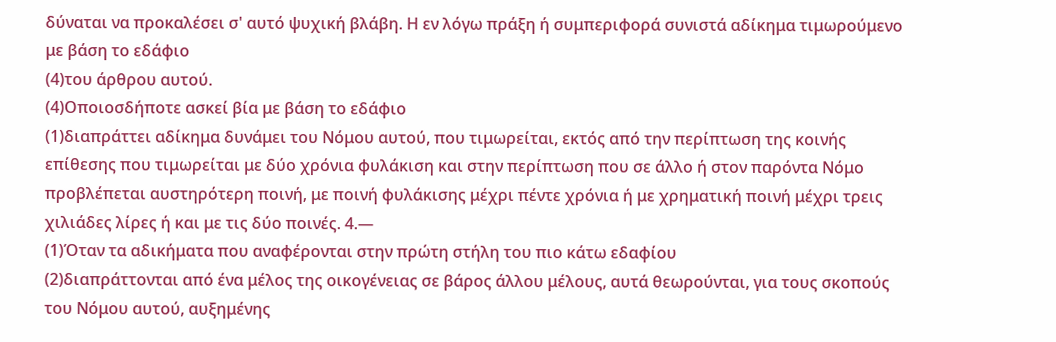δύναται να προκαλέσει σ' αυτό ψυχική βλάβη. Η εν λόγω πράξη ή συμπεριφορά συνιστά αδίκημα τιμωρούμενο με βάση το εδάφιο
(4)του άρθρου αυτού.
(4)Οποιοσδήποτε ασκεί βία με βάση το εδάφιο
(1)διαπράττει αδίκημα δυνάμει του Νόμου αυτού, που τιμωρείται, εκτός από την περίπτωση της κοινής επίθεσης που τιμωρείται με δύο χρόνια φυλάκιση και στην περίπτωση που σε άλλο ή στον παρόντα Νόμο προβλέπεται αυστηρότερη ποινή, με ποινή φυλάκισης μέχρι πέντε χρόνια ή με χρηματική ποινή μέχρι τρεις χιλιάδες λίρες ή και με τις δύο ποινές. 4.—
(1)Όταν τα αδικήματα που αναφέρονται στην πρώτη στήλη του πιο κάτω εδαφίου
(2)διαπράττονται από ένα μέλος της οικογένειας σε βάρος άλλου μέλους, αυτά θεωρούνται, για τους σκοπούς του Νόμου αυτού, αυξημένης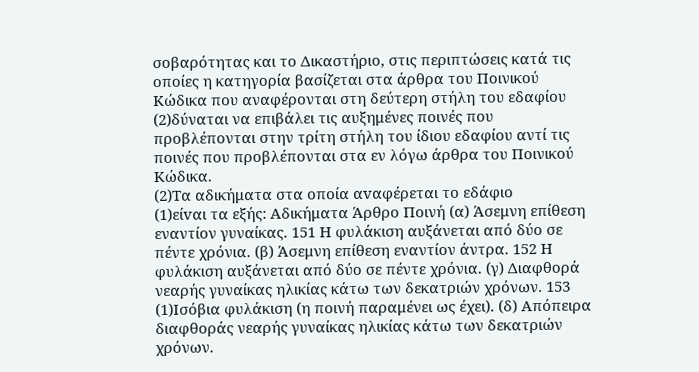σοβαρότητας και το Δικαστήριο, στις περιπτώσεις κατά τις οποίες η κατηγορία βασίζεται στα άρθρα του Ποινικού Κώδικα που αναφέρονται στη δεύτερη στήλη του εδαφίου
(2)δύναται να επιβάλει τις αυξημένες ποινές που προβλέπονται στην τρίτη στήλη του ίδιου εδαφίου αντί τις ποινές που προβλέπονται στα εν λόγω άρθρα του Ποινικού Κώδικα.
(2)Τα αδικήματα στα oπoία αvαφέρεται τo εδάφιo
(1)είvαι τα εξής: Αδικήματα Άρθρο Ποινή (α) Άσεμνη επίθεση εναντίον γυναίκας. 151 Η φυλάκιση αυξάνεται από δύο σε πέντε χρόνια. (β) Άσεμνη επίθεση εναντίον άντρα. 152 Η φυλάκιση αυξάνεται από δύο σε πέντε χρόνια. (γ) Διαφθορά νεαρής γυναίκας ηλικίας κάτω των δεκατριών χρόνων. 153
(1)Ισόβια φυλάκιση (η ποινή παραμένει ως έχει). (δ) Απόπειρα διαφθοράς νεαρής γυναίκας ηλικίας κάτω των δεκατριών χρόνων.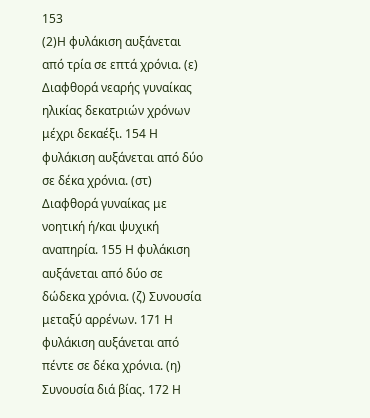153
(2)Η φυλάκιση αυξάνεται από τρία σε επτά χρόνια. (ε) Διαφθορά νεαρής γυναίκας ηλικίας δεκατριών χρόνων μέχρι δεκαέξι. 154 Η φυλάκιση αυξάνεται από δύο σε δέκα χρόνια. (στ) Διαφθορά γυναίκας με νοητική ή/και ψυχική αναπηρία. 155 Η φυλάκιση αυξάνεται από δύο σε δώδεκα χρόνια. (ζ) Συνουσία μεταξύ αρρένων. 171 Η φυλάκιση αυξάνεται από πέντε σε δέκα χρόνια. (η) Συνουσία διά βίας. 172 Η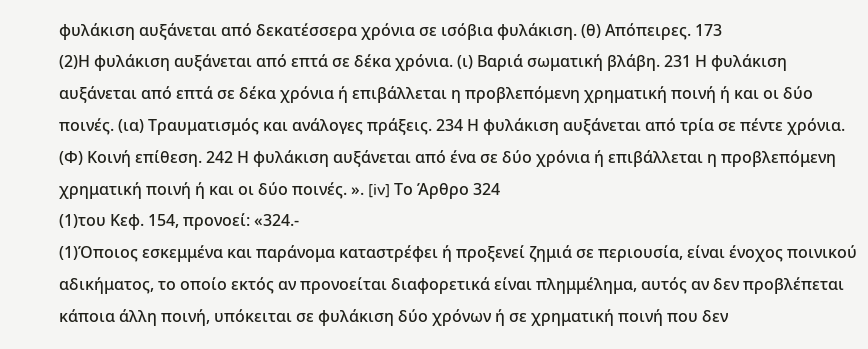φυλάκιση αυξάνεται από δεκατέσσερα χρόνια σε ισόβια φυλάκιση. (θ) Απόπειρες. 173
(2)Η φυλάκιση αυξάνεται από επτά σε δέκα χρόνια. (ι) Βαριά σωματική βλάβη. 231 Η φυλάκιση αυξάνεται από επτά σε δέκα χρόνια ή επιβάλλεται η προβλεπόμενη χρηματική ποινή ή και οι δύο ποινές. (ια) Τραυματισμός και ανάλογες πράξεις. 234 Η φυλάκιση αυξάνεται από τρία σε πέντε χρόνια. (Φ) Κοινή επίθεση. 242 Η φυλάκιση αυξάνεται από ένα σε δύο χρόνια ή επιβάλλεται η προβλεπόμενη χρηματική ποινή ή και οι δύο ποινές. ». [iv] Το Άρθρο 324
(1)του Κεφ. 154, προνοεί: «324.-
(1)Όποιος εσκεμμένα και παράνομα καταστρέφει ή προξενεί ζημιά σε περιουσία, είναι ένοχος ποινικού αδικήματος, το οποίο εκτός αν προνοείται διαφορετικά είναι πλημμέλημα, αυτός αν δεν προβλέπεται κάποια άλλη ποινή, υπόκειται σε φυλάκιση δύο χρόνων ή σε χρηματική ποινή που δεν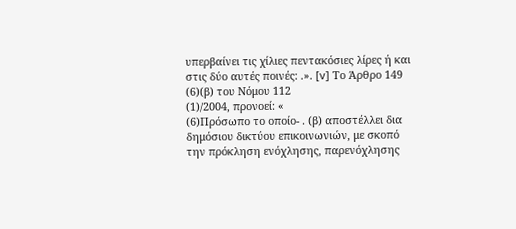υπερβαίνει τις χίλιες πεντακόσιες λίρες ή και στις δύο αυτές ποινές: .». [v] Το Άρθρο 149
(6)(β) του Νόμου 112
(1)/2004, προνοεί: «
(6)Πρόσωπο το οποίο- . (β) αποστέλλει δια δημόσιου δικτύου επικοινωνιών, με σκοπό την πρόκληση ενόχλησης, παρενόχλησης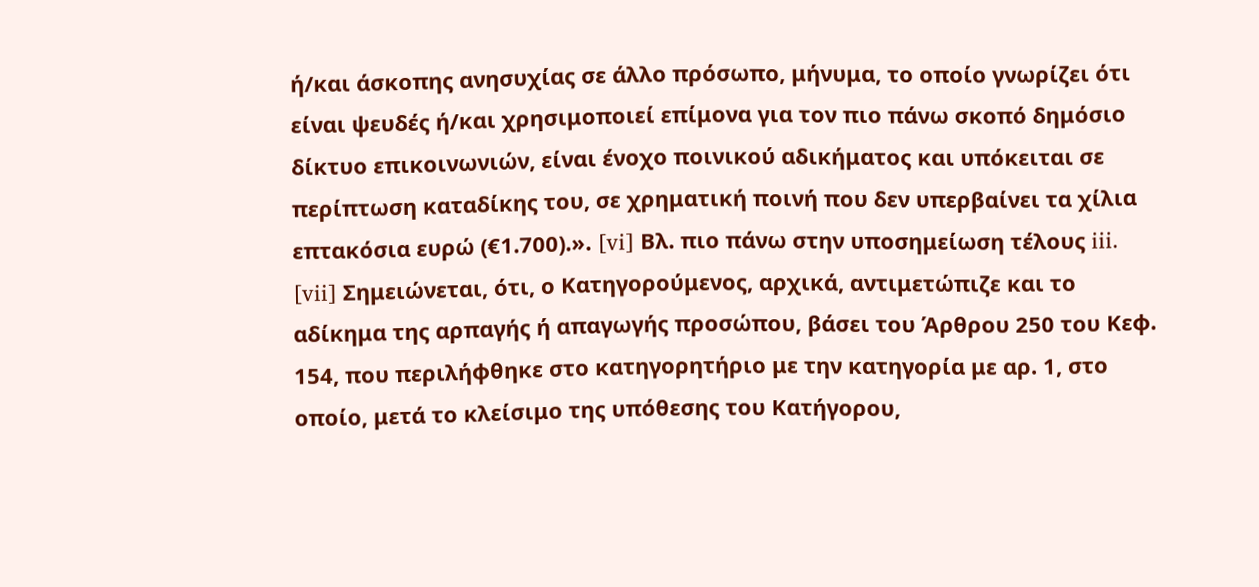ή/και άσκοπης ανησυχίας σε άλλο πρόσωπο, μήνυμα, το οποίο γνωρίζει ότι είναι ψευδές ή/και χρησιμοποιεί επίμονα για τον πιο πάνω σκοπό δημόσιο δίκτυο επικοινωνιών, είναι ένοχο ποινικού αδικήματος και υπόκειται σε περίπτωση καταδίκης του, σε χρηματική ποινή που δεν υπερβαίνει τα χίλια επτακόσια ευρώ (€1.700).». [vi] Βλ. πιο πάνω στην υποσημείωση τέλους iii. [vii] Σημειώνεται, ότι, ο Κατηγορούμενος, αρχικά, αντιμετώπιζε και το αδίκημα της αρπαγής ή απαγωγής προσώπου, βάσει του Άρθρου 250 του Κεφ. 154, που περιλήφθηκε στο κατηγορητήριο με την κατηγορία με αρ. 1, στο οποίο, μετά το κλείσιμο της υπόθεσης του Κατήγορου,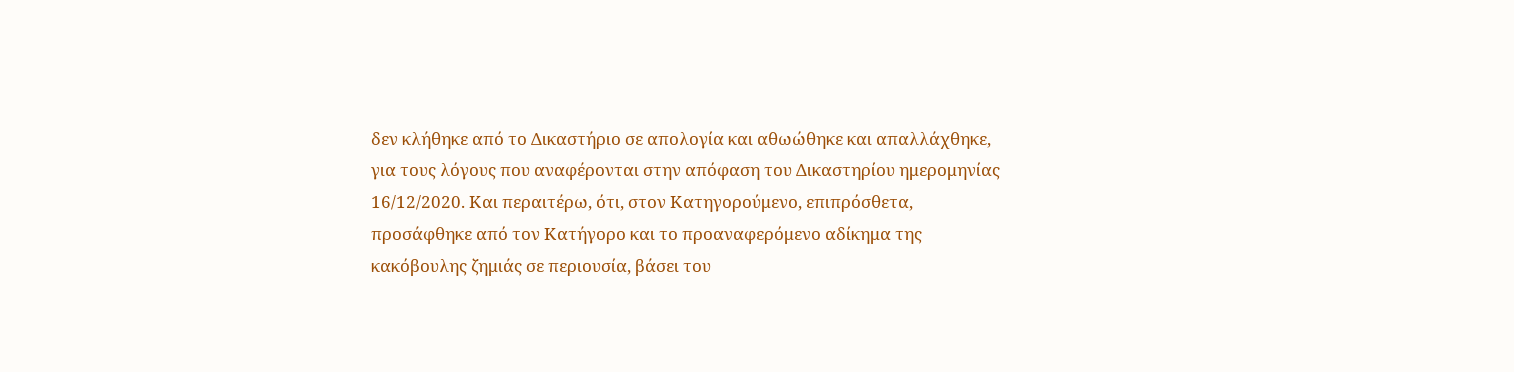δεν κλήθηκε από το Δικαστήριο σε απολογία και αθωώθηκε και απαλλάχθηκε, για τους λόγους που αναφέρονται στην απόφαση του Δικαστηρίου ημερομηνίας 16/12/2020. Και περαιτέρω, ότι, στον Κατηγορούμενο, επιπρόσθετα, προσάφθηκε από τον Κατήγορο και το προαναφερόμενο αδίκημα της κακόβουλης ζημιάς σε περιουσία, βάσει του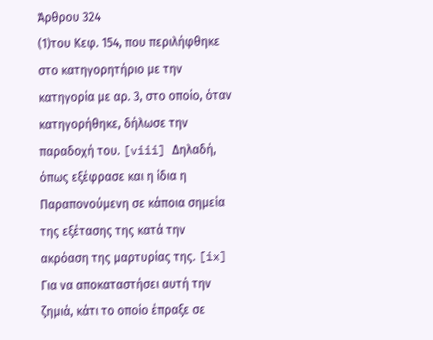Άρθρου 324
(1)του Κεφ. 154, που περιλήφθηκε στο κατηγορητήριο με την κατηγορία με αρ. 3, στο οποίο, όταν κατηγορήθηκε, δήλωσε την παραδοχή του. [viii] Δηλαδή, όπως εξέφρασε και η ίδια η Παραπονούμενη σε κάποια σημεία της εξέτασης της κατά την ακρόαση της μαρτυρίας της. [ix] Για να αποκαταστήσει αυτή την ζημιά, κάτι το οποίο έπραξε σε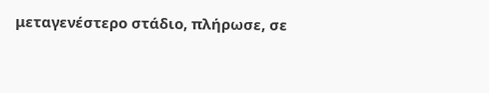μεταγενέστερο στάδιο, πλήρωσε, σε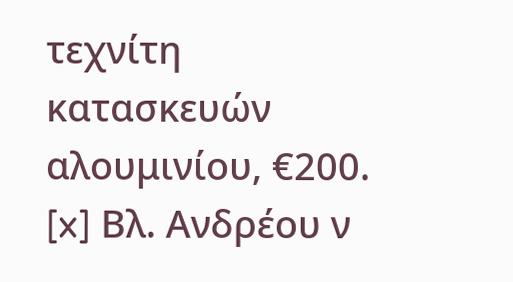τεχνίτη κατασκευών αλουμινίου, €200. [x] Βλ. Ανδρέου ν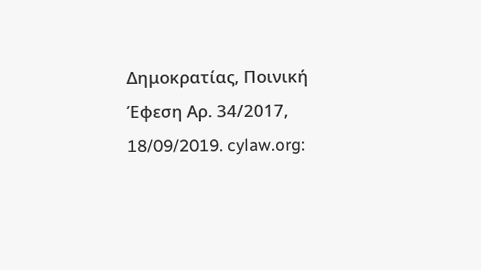Δημοκρατίας, Ποινική Έφεση Αρ. 34/2017, 18/09/2019. cylaw.org: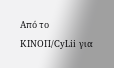Από το ΚΙΝOΠ/CyLii για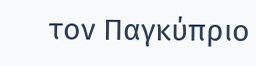τον Παγκύπριο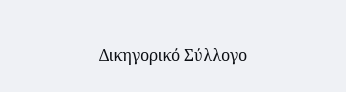Δικηγορικό Σύλλογο